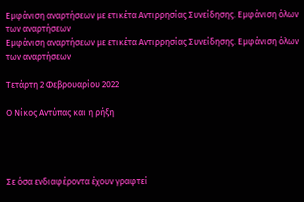Εμφάνιση αναρτήσεων με ετικέτα Αντιρρησίας Συνείδησης. Εμφάνιση όλων των αναρτήσεων
Εμφάνιση αναρτήσεων με ετικέτα Αντιρρησίας Συνείδησης. Εμφάνιση όλων των αναρτήσεων

Τετάρτη 2 Φεβρουαρίου 2022

Ο Νίκος Αντύπας και η ρήξη




Σε όσα ενδιαφέροντα έχουν γραφτεί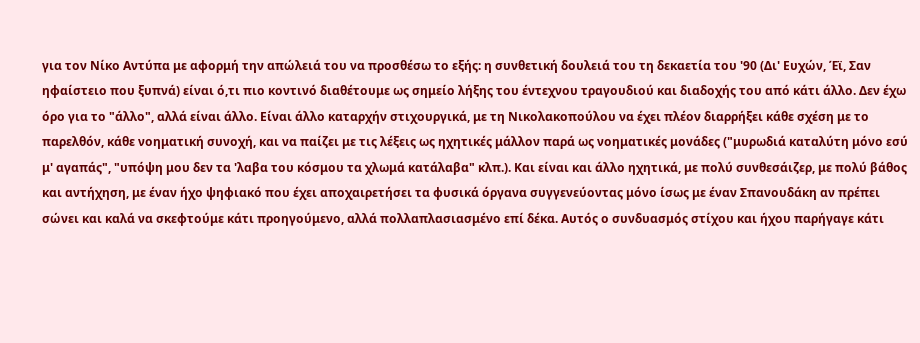για τον Νίκο Αντύπα με αφορμή την απώλειά του να προσθέσω το εξής: η συνθετική δουλειά του τη δεκαετία του '90 (Δι' Ευχών, Έϊ, Σαν ηφαίστειο που ξυπνά) είναι ό,τι πιο κοντινό διαθέτουμε ως σημείο λήξης του έντεχνου τραγουδιού και διαδοχής του από κάτι άλλο. Δεν έχω όρο για το "άλλο", αλλά είναι άλλο. Είναι άλλο καταρχήν στιχουργικά, με τη Νικολακοπούλου να έχει πλέον διαρρήξει κάθε σχέση με το παρελθόν, κάθε νοηματική συνοχή, και να παίζει με τις λέξεις ως ηχητικές μάλλον παρά ως νοηματικές μονάδες ("μυρωδιά καταλύτη μόνο εσύ μ' αγαπάς", "υπόψη μου δεν τα 'λαβα του κόσμου τα χλωμά κατάλαβα" κλπ.). Και είναι και άλλο ηχητικά, με πολύ συνθεσάιζερ, με πολύ βάθος και αντήχηση, με έναν ήχο ψηφιακό που έχει αποχαιρετήσει τα φυσικά όργανα συγγενεύοντας μόνο ίσως με έναν Σπανουδάκη αν πρέπει σώνει και καλά να σκεφτούμε κάτι προηγούμενο, αλλά πολλαπλασιασμένο επί δέκα. Αυτός ο συνδυασμός στίχου και ήχου παρήγαγε κάτι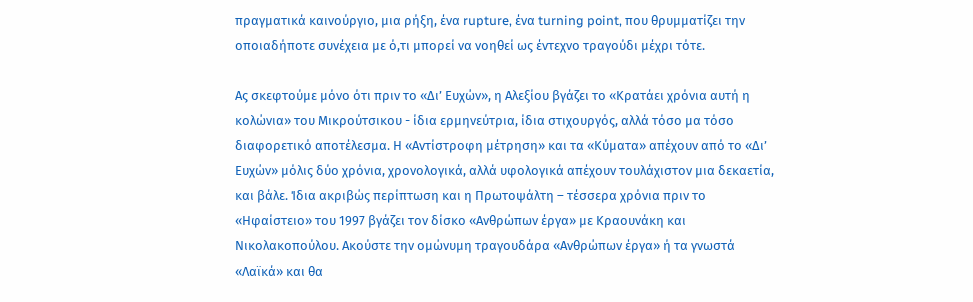πραγματικά καινούργιο, μια ρήξη, ένα rupture, ένα turning point, που θρυμματίζει την οποιαδήποτε συνέχεια με ό,τι μπορεί να νοηθεί ως έντεχνο τραγούδι μέχρι τότε.

Ας σκεφτούμε μόνο ότι πριν το «Δι’ Ευχών», η Αλεξίου βγάζει το «Κρατάει χρόνια αυτή η κολώνια» του Μικρούτσικου - ίδια ερμηνεύτρια, ίδια στιχουργός, αλλά τόσο μα τόσο διαφορετικό αποτέλεσμα. Η «Αντίστροφη μέτρηση» και τα «Κύματα» απέχουν από το «Δι’ Ευχών» μόλις δύο χρόνια, χρονολογικά, αλλά υφολογικά απέχουν τουλάχιστον μια δεκαετία, και βάλε. Ίδια ακριβώς περίπτωση και η Πρωτοψάλτη – τέσσερα χρόνια πριν το «Ηφαίστειο» του 1997 βγάζει τον δίσκο «Ανθρώπων έργα» με Κραουνάκη και Νικολακοπούλου. Ακούστε την ομώνυμη τραγουδάρα «Ανθρώπων έργα» ή τα γνωστά «Λαϊκά» και θα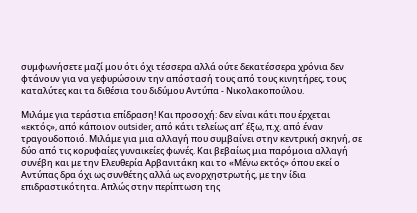συμφωνήσετε μαζί μου ότι όχι τέσσερα αλλά ούτε δεκατέσσερα χρόνια δεν φτάνουν για να γεφυρώσουν την απόστασή τους από τους κινητήρες, τους καταλύτες και τα διθέσια του διδύμου Αντύπα - Νικολακοπούλου.

Μιλάμε για τεράστια επίδραση! Και προσοχή: δεν είναι κάτι που έρχεται «εκτός», από κάποιον outsider, από κάτι τελείως απ’ έξω, π.χ. από έναν τραγουδοποιό. Μιλάμε για μια αλλαγή που συμβαίνει στην κεντρική σκηνή, σε δύο από τις κορυφαίες γυναικείες φωνές. Και βεβαίως μια παρόμοια αλλαγή συνέβη και με την Ελευθερία Αρβανιτάκη και το «Μένω εκτός» όπου εκεί ο Αντύπας δρα όχι ως συνθέτης αλλά ως ενορχηστρωτής, με την ίδια επιδραστικότητα. Απλώς στην περίπτωση της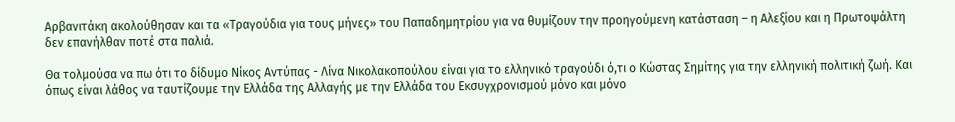Αρβανιτάκη ακολούθησαν και τα «Τραγούδια για τους μήνες» του Παπαδημητρίου για να θυμίζουν την προηγούμενη κατάσταση – η Αλεξίου και η Πρωτοψάλτη δεν επανήλθαν ποτέ στα παλιά.

Θα τολμούσα να πω ότι το δίδυμο Νίκος Αντύπας - Λίνα Νικολακοπούλου είναι για το ελληνικό τραγούδι ό,τι ο Κώστας Σημίτης για την ελληνική πολιτική ζωή. Και όπως είναι λάθος να ταυτίζουμε την Ελλάδα της Αλλαγής με την Ελλάδα του Εκσυγχρονισμού μόνο και μόνο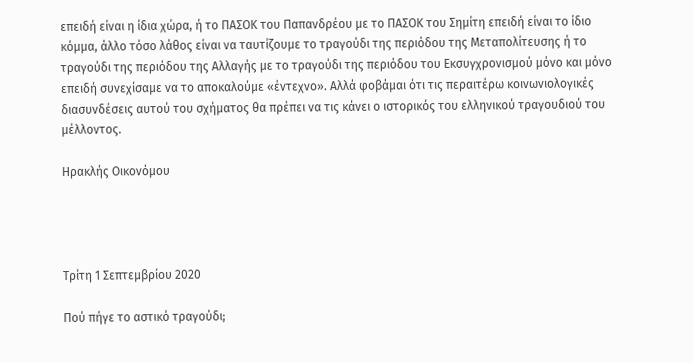επειδή είναι η ίδια χώρα, ή το ΠΑΣΟΚ του Παπανδρέου με το ΠΑΣΟΚ του Σημίτη επειδή είναι το ίδιο κόμμα, άλλο τόσο λάθος είναι να ταυτίζουμε το τραγούδι της περιόδου της Μεταπολίτευσης ή το τραγούδι της περιόδου της Αλλαγής με το τραγούδι της περιόδου του Εκσυγχρονισμού μόνο και μόνο επειδή συνεχίσαμε να το αποκαλούμε «έντεχνο». Αλλά φοβάμαι ότι τις περαιτέρω κοινωνιολογικές διασυνδέσεις αυτού του σχήματος θα πρέπει να τις κάνει ο ιστορικός του ελληνικού τραγουδιού του μέλλοντος.

Ηρακλής Οικονόμου




Τρίτη 1 Σεπτεμβρίου 2020

Πού πήγε το αστικό τραγούδι;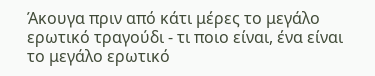Άκουγα πριν από κάτι μέρες το μεγάλο ερωτικό τραγούδι - τι ποιο είναι, ένα είναι το μεγάλο ερωτικό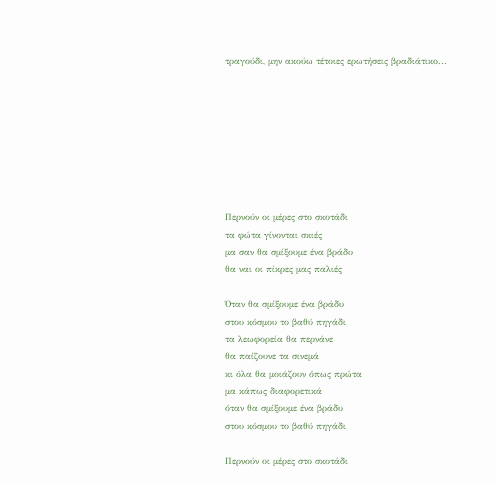τραγούδι, μην ακούω τέτοιες ερωτήσεις βραδιάτικο...








Περνούν οι μέρες στο σκοτάδι
τα φώτα γίνονται σκιές
μα σαν θα σμίξουμε ένα βράδυ
θα ναι οι πίκρες μας παλιές

Όταν θα σμίξουμε ένα βράδυ
στου κόσμου το βαθύ πηγάδι
τα λεωφορεία θα περνάνε
θα παίζουνε τα σινεμά
κι όλα θα μοιάζουν όπως πρώτα
μα κάπως διαφορετικά
όταν θα σμίξουμε ένα βράδυ
στου κόσμου το βαθύ πηγάδι

Περνούν οι μέρες στο σκοτάδι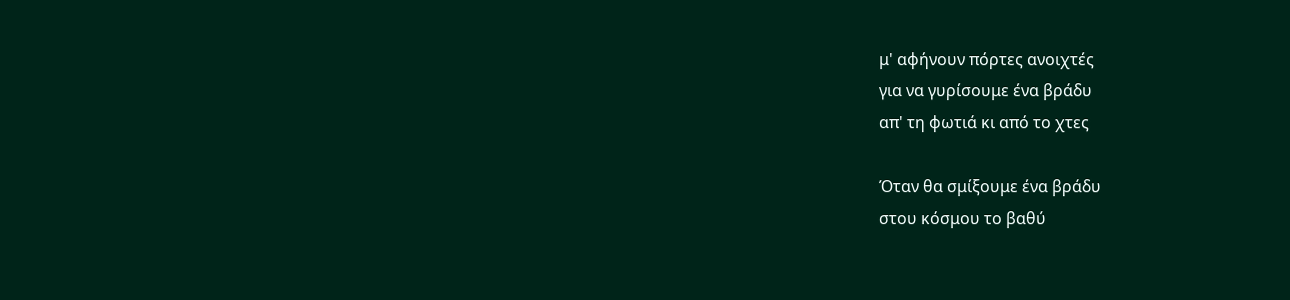μ' αφήνουν πόρτες ανοιχτές
για να γυρίσουμε ένα βράδυ
απ' τη φωτιά κι από το χτες

Όταν θα σμίξουμε ένα βράδυ
στου κόσμου το βαθύ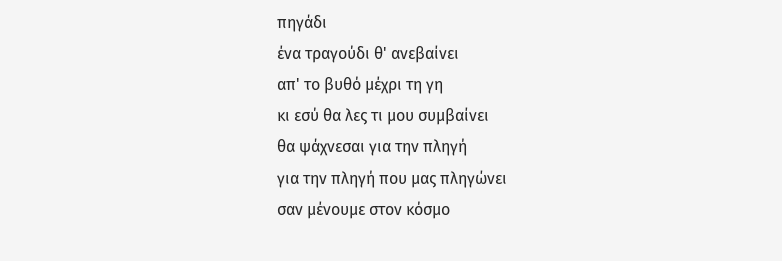πηγάδι
ένα τραγούδι θ' ανεβαίνει
απ' το βυθό μέχρι τη γη
κι εσύ θα λες τι μου συμβαίνει
θα ψάχνεσαι για την πληγή
για την πληγή που μας πληγώνει
σαν μένουμε στον κόσμο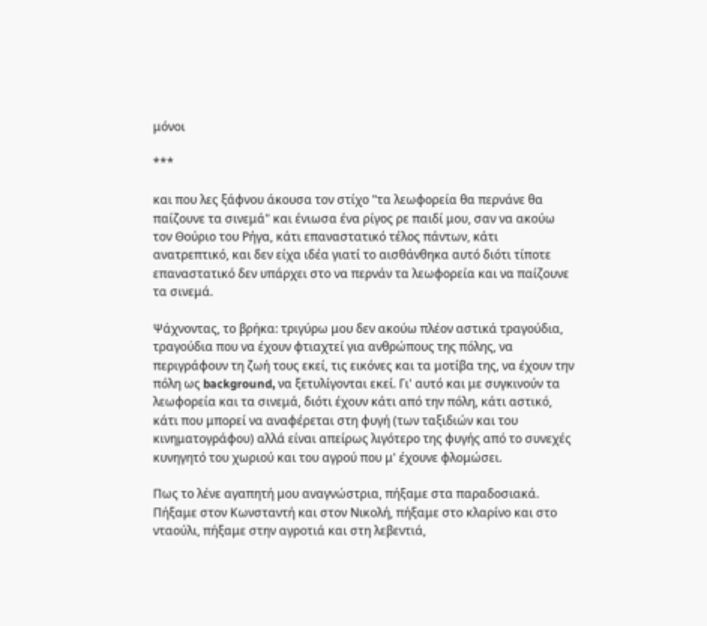μόνοι

***

και που λες ξάφνου άκουσα τον στίχο "τα λεωφορεία θα περνάνε θα παίζουνε τα σινεμά" και ένιωσα ένα ρίγος ρε παιδί μου, σαν να ακούω τον Θούριο του Ρήγα, κάτι επαναστατικό τέλος πάντων, κάτι ανατρεπτικό, και δεν είχα ιδέα γιατί το αισθάνθηκα αυτό διότι τίποτε επαναστατικό δεν υπάρχει στο να περνάν τα λεωφορεία και να παίζουνε τα σινεμά.

Ψάχνοντας, το βρήκα: τριγύρω μου δεν ακούω πλέον αστικά τραγούδια, τραγούδια που να έχουν φτιαχτεί για ανθρώπους της πόλης, να περιγράφουν τη ζωή τους εκεί, τις εικόνες και τα μοτίβα της, να έχουν την πόλη ως background, να ξετυλίγονται εκεί. Γι' αυτό και με συγκινούν τα λεωφορεία και τα σινεμά, διότι έχουν κάτι από την πόλη, κάτι αστικό, κάτι που μπορεί να αναφέρεται στη φυγή (των ταξιδιών και του κινηματογράφου) αλλά είναι απείρως λιγότερο της φυγής από το συνεχές κυνηγητό του χωριού και του αγρού που μ' έχουνε φλομώσει.

Πως το λένε αγαπητή μου αναγνώστρια, πήξαμε στα παραδοσιακά. Πήξαμε στον Κωνσταντή και στον Νικολή, πήξαμε στο κλαρίνο και στο νταούλι, πήξαμε στην αγροτιά και στη λεβεντιά,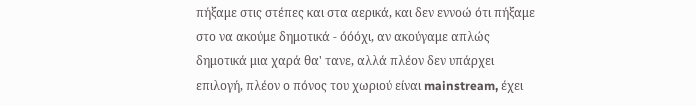πήξαμε στις στέπες και στα αερικά, και δεν εννοώ ότι πήξαμε στο να ακούμε δημοτικά - όόόχι, αν ακούγαμε απλώς δημοτικά μια χαρά θα' τανε, αλλά πλέον δεν υπάρχει επιλογή, πλέον ο πόνος του χωριού είναι mainstream, έχει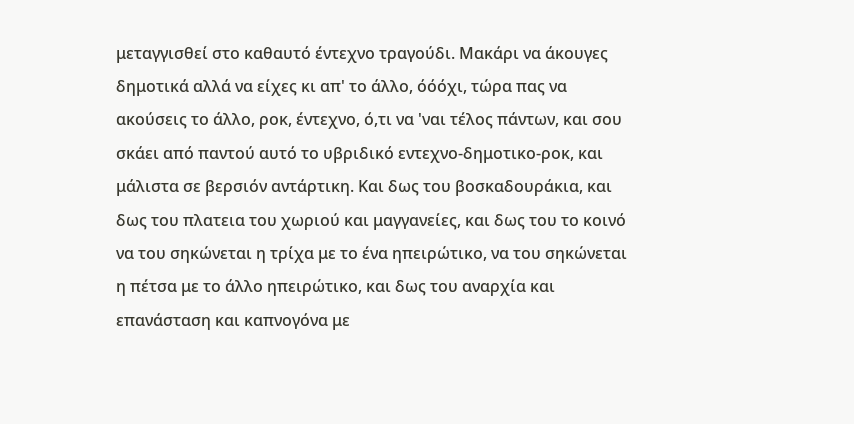μεταγγισθεί στο καθαυτό έντεχνο τραγούδι. Μακάρι να άκουγες δημοτικά αλλά να είχες κι απ' το άλλο, όόόχι, τώρα πας να ακούσεις το άλλο, ροκ, έντεχνο, ό,τι να 'ναι τέλος πάντων, και σου σκάει από παντού αυτό το υβριδικό εντεχνο-δημοτικο-ροκ, και μάλιστα σε βερσιόν αντάρτικη. Και δως του βοσκαδουράκια, και δως του πλατεια του χωριού και μαγγανείες, και δως του το κοινό να του σηκώνεται η τρίχα με το ένα ηπειρώτικο, να του σηκώνεται η πέτσα με το άλλο ηπειρώτικο, και δως του αναρχία και επανάσταση και καπνογόνα με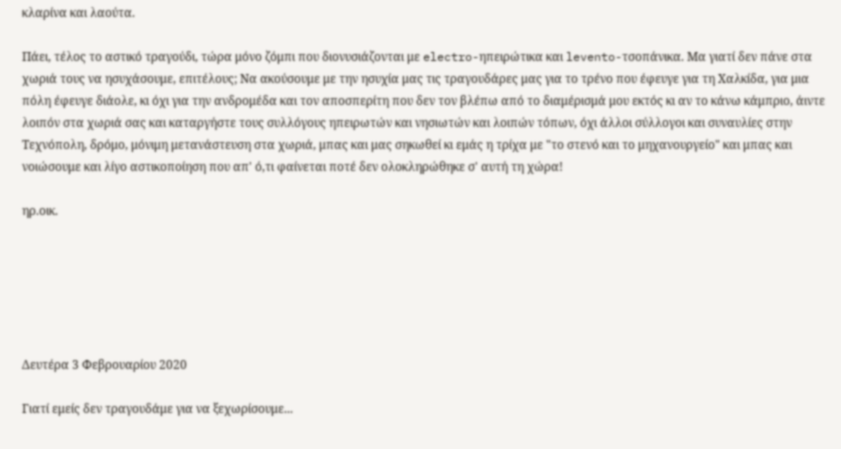κλαρίνα και λαούτα.

Πάει, τέλος το αστικό τραγούδι, τώρα μόνο ζόμπι που διονυσιάζονται με electro-ηπειρώτικα και levento-τσοπάνικα. Μα γιατί δεν πάνε στα χωριά τους να ησυχάσουμε, επιτέλους; Να ακούσουμε με την ησυχία μας τις τραγουδάρες μας για το τρένο που έφευγε για τη Χαλκίδα, για μια πόλη έφευγε διάολε, κι όχι για την ανδρομέδα και τον αποσπερίτη που δεν τον βλέπω από το διαμέρισμά μου εκτός κι αν το κάνω κάμπριο, άιντε λοιπόν στα χωριά σας και καταργήστε τους συλλόγους ηπειρωτών και νησιωτών και λοιπών τόπων, όχι άλλοι σύλλογοι και συναυλίες στην Τεχνόπολη, δρόμο, μόνιμη μετανάστευση στα χωριά, μπας και μας σηκωθεί κι εμάς η τρίχα με "το στενό και το μηχανουργείο" και μπας και νοιώσουμε και λίγο αστικοποίηση που απ' ό,τι φαίνεται ποτέ δεν ολοκληρώθηκε σ' αυτή τη χώρα!

ηρ.οικ.






Δευτέρα 3 Φεβρουαρίου 2020

Γιατί εμείς δεν τραγουδάμε για να ξεχωρίσουμε...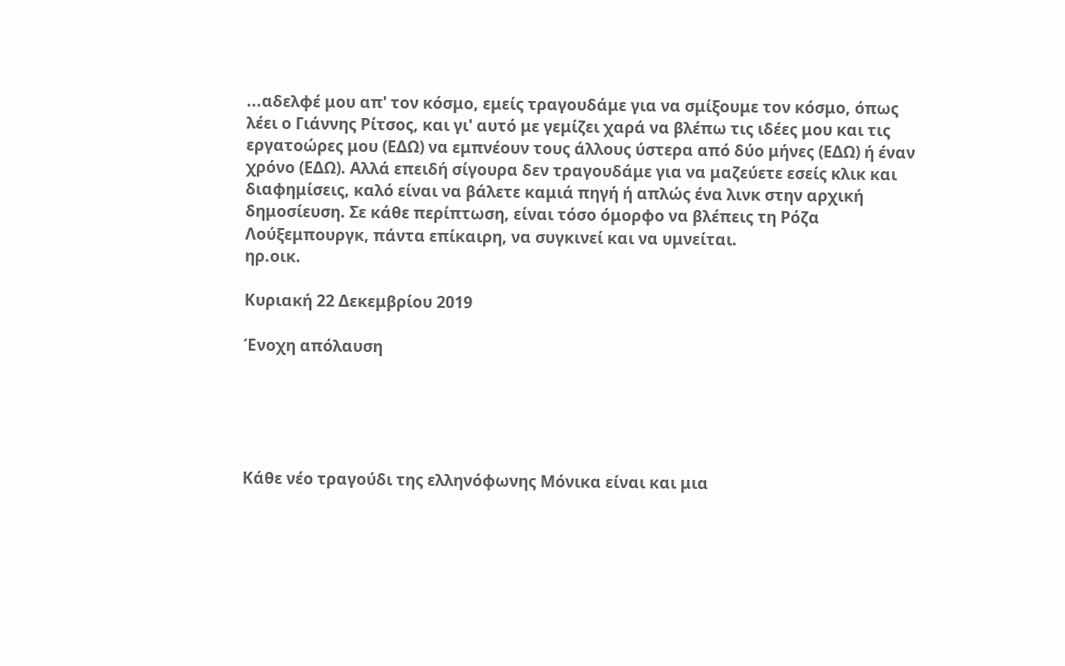...αδελφέ μου απ' τον κόσμο, εμείς τραγουδάμε για να σμίξουμε τον κόσμο, όπως λέει ο Γιάννης Ρίτσος, και γι' αυτό με γεμίζει χαρά να βλέπω τις ιδέες μου και τις εργατοώρες μου (ΕΔΩ) να εμπνέουν τους άλλους ύστερα από δύο μήνες (ΕΔΩ) ή έναν χρόνο (ΕΔΩ). Αλλά επειδή σίγουρα δεν τραγουδάμε για να μαζεύετε εσείς κλικ και διαφημίσεις, καλό είναι να βάλετε καμιά πηγή ή απλώς ένα λινκ στην αρχική δημοσίευση. Σε κάθε περίπτωση, είναι τόσο όμορφο να βλέπεις τη Ρόζα Λούξεμπουργκ, πάντα επίκαιρη, να συγκινεί και να υμνείται.
ηρ.οικ.

Κυριακή 22 Δεκεμβρίου 2019

Ένοχη απόλαυση





Κάθε νέο τραγούδι της ελληνόφωνης Μόνικα είναι και μια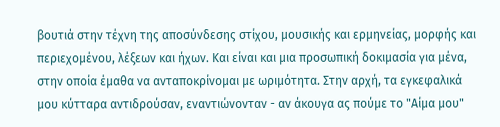βουτιά στην τέχνη της αποσύνδεσης στίχου, μουσικής και ερμηνείας, μορφής και περιεχομένου, λέξεων και ήχων. Και είναι και μια προσωπική δοκιμασία για μένα, στην οποία έμαθα να ανταποκρίνομαι με ωριμότητα. Στην αρχή, τα εγκεφαλικά μου κύτταρα αντιδρούσαν, εναντιώνονταν - αν άκουγα ας πούμε το "Αίμα μου"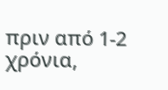πριν από 1-2 χρόνια,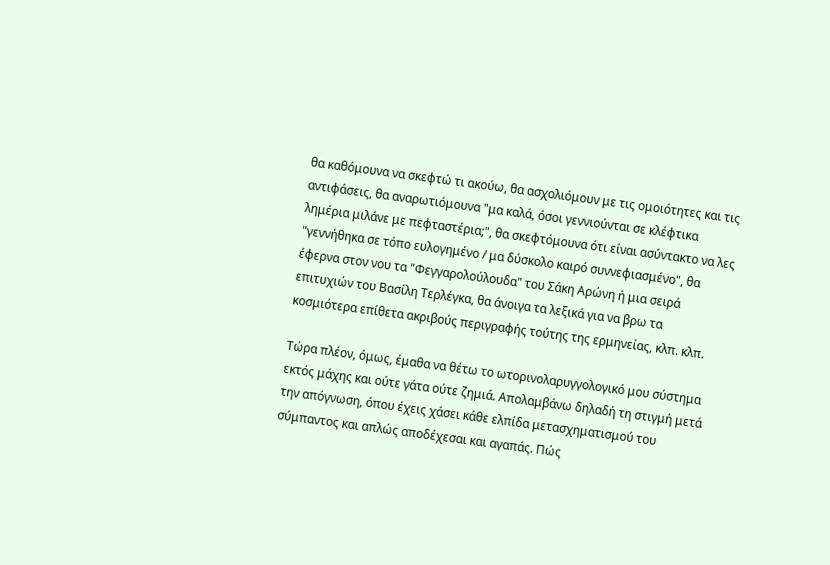θα καθόμουνα να σκεφτώ τι ακούω, θα ασχολιόμουν με τις ομοιότητες και τις αντιφάσεις, θα αναρωτιόμουνα "μα καλά, όσοι γεννιούνται σε κλέφτικα λημέρια μιλάνε με πεφταστέρια;", θα σκεφτόμουνα ότι είναι ασύντακτο να λες "γεννήθηκα σε τόπο ευλογημένο / μα δύσκολο καιρό συννεφιασμένο", θα έφερνα στον νου τα "Φεγγαρολούλουδα" του Σάκη Αρώνη ή μια σειρά επιτυχιών του Βασίλη Τερλέγκα, θα άνοιγα τα λεξικά για να βρω τα κοσμιότερα επίθετα ακριβούς περιγραφής τούτης της ερμηνείας, κλπ. κλπ.

Τώρα πλέον, όμως, έμαθα να θέτω το ωτορινολαρυγγολογικό μου σύστημα εκτός μάχης και ούτε γάτα ούτε ζημιά. Απολαμβάνω δηλαδή τη στιγμή μετά την απόγνωση, όπου έχεις χάσει κάθε ελπίδα μετασχηματισμού του σύμπαντος και απλώς αποδέχεσαι και αγαπάς. Πώς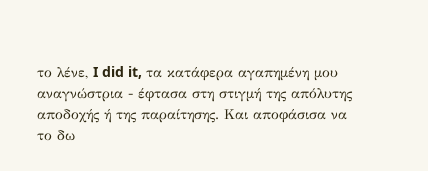το λένε, I did it, τα κατάφερα αγαπημένη μου αναγνώστρια - έφτασα στη στιγμή της απόλυτης αποδοχής ή της παραίτησης. Και αποφάσισα να το δω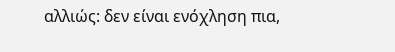αλλιώς: δεν είναι ενόχληση πια,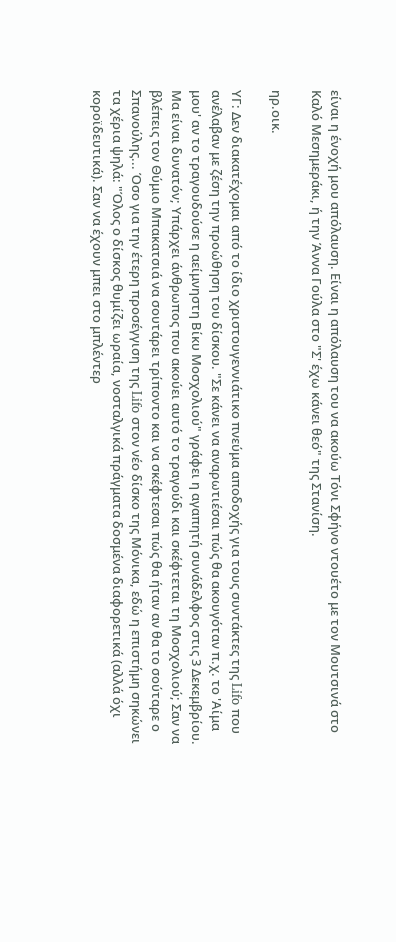είναι η ένοχή μου απόλαυση. Είναι η απόλαυση του να ακούω Τόνι Σφήνο ντουέτο με τον Μουτσινά στο Καλό Μεσημεράκι, ή την Άννα Γούλα στο "Σ' έχω κάνει θεό" της Στανίση.

ηρ.οικ.

ΥΓ: Δεν διακατέχομαι από το ίδιο χριστουγεννιάτικο πνεύμα αποδοχής για τους συντάκτες της Lifo που ανέλαβαν με ζέση την προώθηση του δίσκου. "Σε κάνει να αναρωτιέσαι πώς θα ακουγόταν π.χ. το 'Αίμα μου' αν το τραγουδούσε η αείμνηστη Βίκυ Μοσχολιού" γράφει η αγαπητή συνάδελφος στις 3 Δεκεμβρίου. Μα είναι δυνατόν; Υπάρχει άνθρωπος που ακούει αυτό το τραγούδι και σκέφτεται τη Μοσχολιού; Σαν να βλέπεις τον Θύμιο Μπακατσιά να σουτάρει τρίποντο και να σκέφτεσαι πώς θα ήταν αν θα το σούταρε ο Σπανούλης... Όσο για την έτερη προσέγγιση της Lifo στον νέο δίσκο της Μόνικα, εδώ η επιστήμη σηκώνει τα χέρια ψηλά: "Όλος ο δίσκος θυμίζει ωραία, νοσταλγικά πράγματα δοσμένα διαφορετικά (αλλά όχι κοροϊδευτικά). Σαν να έχουν μπει στο μπλέντερ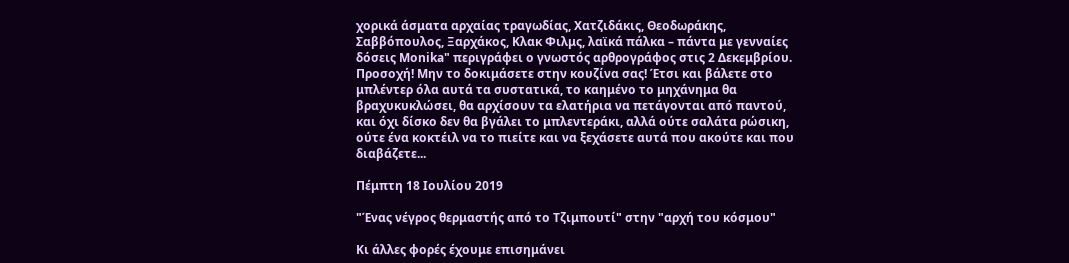χορικά άσματα αρχαίας τραγωδίας, Χατζιδάκις, Θεοδωράκης, Σαββόπουλος, Ξαρχάκος, Κλακ Φιλμς, λαϊκά πάλκα – πάντα με γενναίες δόσεις Monika" περιγράφει ο γνωστός αρθρογράφος στις 2 Δεκεμβρίου. Προσοχή! Μην το δοκιμάσετε στην κουζίνα σας! Έτσι και βάλετε στο μπλέντερ όλα αυτά τα συστατικά, το καημένο το μηχάνημα θα βραχυκυκλώσει, θα αρχίσουν τα ελατήρια να πετάγονται από παντού, και όχι δίσκο δεν θα βγάλει το μπλεντεράκι, αλλά ούτε σαλάτα ρώσικη, ούτε ένα κοκτέιλ να το πιείτε και να ξεχάσετε αυτά που ακούτε και που διαβάζετε...

Πέμπτη 18 Ιουλίου 2019

"Ένας νέγρος θερμαστής από το Τζιμπουτί" στην "αρχή του κόσμου"

Κι άλλες φορές έχουμε επισημάνει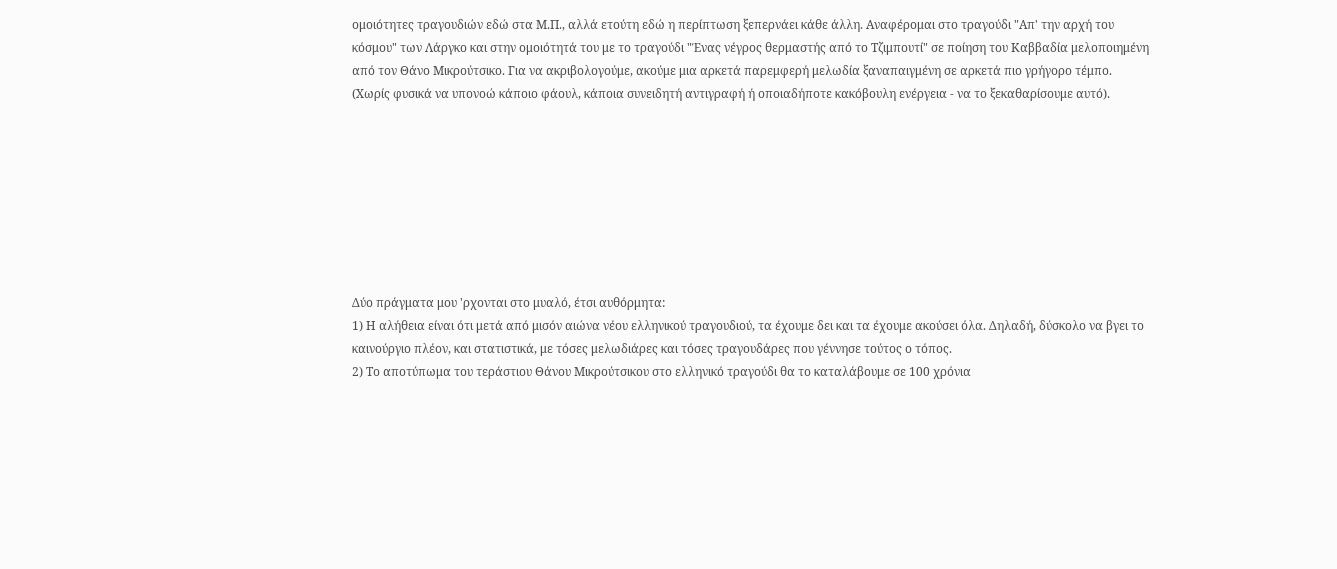ομοιότητες τραγουδιών εδώ στα Μ.Π., αλλά ετούτη εδώ η περίπτωση ξεπερνάει κάθε άλλη. Αναφέρομαι στο τραγούδι "Απ' την αρχή του κόσμου" των Λάργκο και στην ομοιότητά του με το τραγούδι "Ένας νέγρος θερμαστής από το Τζιμπουτί" σε ποίηση του Καββαδία μελοποιημένη από τον Θάνο Μικρούτσικο. Για να ακριβολογούμε, ακούμε μια αρκετά παρεμφερή μελωδία ξαναπαιγμένη σε αρκετά πιο γρήγορο τέμπο. (Χωρίς φυσικά να υπονοώ κάποιο φάουλ, κάποια συνειδητή αντιγραφή ή οποιαδήποτε κακόβουλη ενέργεια - να το ξεκαθαρίσουμε αυτό).








Δύο πράγματα μου 'ρχονται στο μυαλό, έτσι αυθόρμητα:
1) Η αλήθεια είναι ότι μετά από μισόν αιώνα νέου ελληνικού τραγουδιού, τα έχουμε δει και τα έχουμε ακούσει όλα. Δηλαδή, δύσκολο να βγει το καινούργιο πλέον, και στατιστικά, με τόσες μελωδιάρες και τόσες τραγουδάρες που γέννησε τούτος ο τόπος.
2) Το αποτύπωμα του τεράστιου Θάνου Μικρούτσικου στο ελληνικό τραγούδι θα το καταλάβουμε σε 100 χρόνια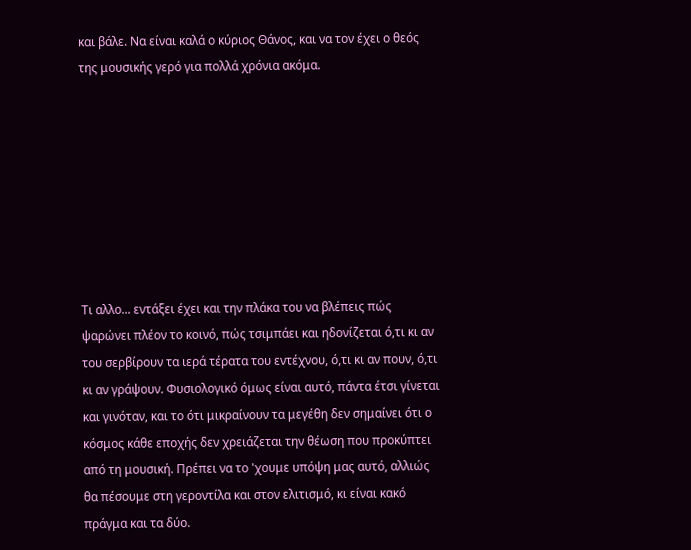και βάλε. Να είναι καλά ο κύριος Θάνος, και να τον έχει ο θεός της μουσικής γερό για πολλά χρόνια ακόμα.








Τι αλλο... εντάξει έχει και την πλάκα του να βλέπεις πώς ψαρώνει πλέον το κοινό, πώς τσιμπάει και ηδονίζεται ό,τι κι αν του σερβίρουν τα ιερά τέρατα του εντέχνου, ό,τι κι αν πουν, ό,τι κι αν γράψουν. Φυσιολογικό όμως είναι αυτό, πάντα έτσι γίνεται και γινόταν, και το ότι μικραίνουν τα μεγέθη δεν σημαίνει ότι ο κόσμος κάθε εποχής δεν χρειάζεται την θέωση που προκύπτει από τη μουσική. Πρέπει να το 'χουμε υπόψη μας αυτό, αλλιώς θα πέσουμε στη γεροντίλα και στον ελιτισμό, κι είναι κακό πράγμα και τα δύο.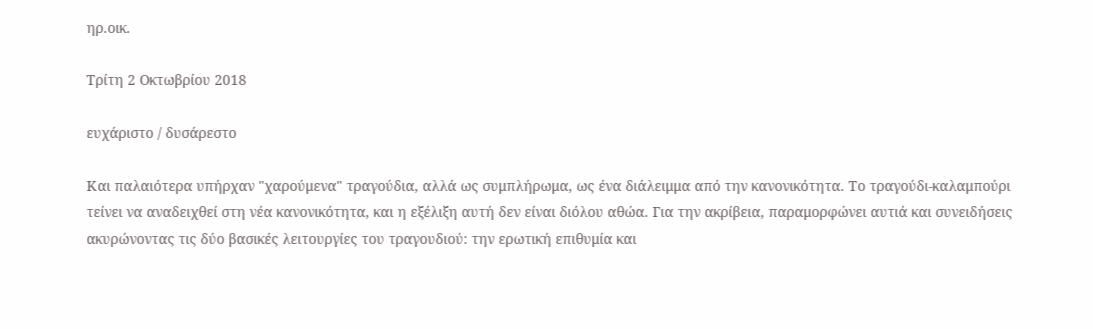ηρ.οικ.

Τρίτη 2 Οκτωβρίου 2018

ευχάριστο / δυσάρεστο

Και παλαιότερα υπήρχαν "χαρούμενα" τραγούδια, αλλά ως συμπλήρωμα, ως ένα διάλειμμα από την κανονικότητα. Το τραγούδι-καλαμπούρι τείνει να αναδειχθεί στη νέα κανονικότητα, και η εξέλιξη αυτή δεν είναι διόλου αθώα. Για την ακρίβεια, παραμορφώνει αυτιά και συνειδήσεις ακυρώνοντας τις δύο βασικές λειτουργίες του τραγουδιού: την ερωτική επιθυμία και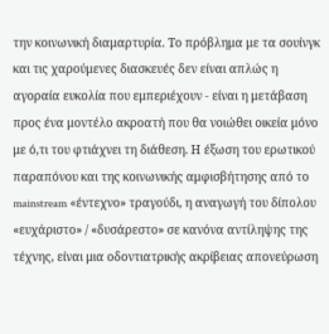την κοινωνική διαμαρτυρία. Το πρόβλημα με τα σουίνγκ και τις χαρούμενες διασκευές δεν είναι απλώς η αγοραία ευκολία που εμπεριέχουν - είναι η μετάβαση προς ένα μοντέλο ακροατή που θα νοιώθει οικεία μόνο με ό,τι του φτιάχνει τη διάθεση. Η έξωση του ερωτικού παραπόνου και της κοινωνικής αμφισβήτησης από το mainstream «έντεχνο» τραγούδι, η αναγωγή του δίπολου «ευχάριστο» / «δυσάρεστο» σε κανόνα αντίληψης της τέχνης, είναι μια οδοντιατρικής ακρίβειας απονεύρωση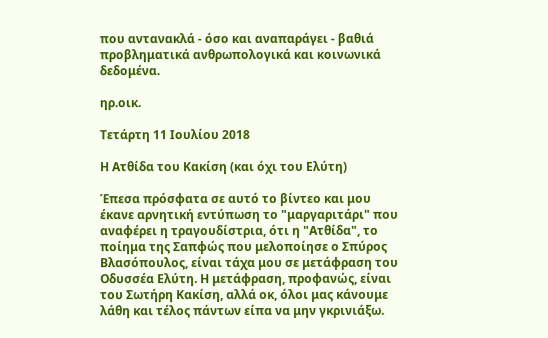που αντανακλά - όσο και αναπαράγει - βαθιά προβληματικά ανθρωπολογικά και κοινωνικά δεδομένα.

ηρ.οικ.

Τετάρτη 11 Ιουλίου 2018

Η Ατθίδα του Κακίση (και όχι του Ελύτη)

Έπεσα πρόσφατα σε αυτό το βίντεο και μου έκανε αρνητική εντύπωση το "μαργαριτάρι" που αναφέρει η τραγουδίστρια, ότι η "Ατθίδα", το ποίημα της Σαπφώς που μελοποίησε ο Σπύρος Βλασόπουλος, είναι τάχα μου σε μετάφραση του Οδυσσέα Ελύτη. Η μετάφραση, προφανώς, είναι του Σωτήρη Κακίση, αλλά οκ, όλοι μας κάνουμε λάθη και τέλος πάντων είπα να μην γκρινιάξω.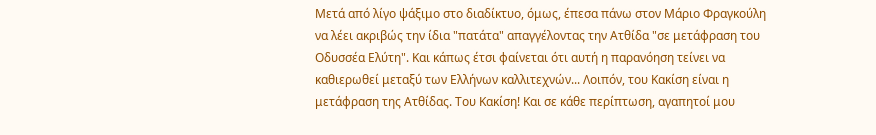Μετά από λίγο ψάξιμο στο διαδίκτυο, όμως, έπεσα πάνω στον Μάριο Φραγκούλη να λέει ακριβώς την ίδια "πατάτα" απαγγέλοντας την Ατθίδα "σε μετάφραση του Οδυσσέα Ελύτη". Και κάπως έτσι φαίνεται ότι αυτή η παρανόηση τείνει να καθιερωθεί μεταξύ των Ελλήνων καλλιτεχνών... Λοιπόν, του Κακίση είναι η μετάφραση της Ατθίδας. Του Κακίση! Και σε κάθε περίπτωση, αγαπητοί μου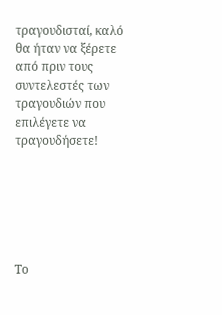τραγουδισταί, καλό θα ήταν να ξέρετε από πριν τους συντελεστές των τραγουδιών που επιλέγετε να τραγουδήσετε!






Το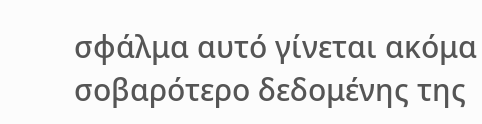σφάλμα αυτό γίνεται ακόμα σοβαρότερο δεδομένης της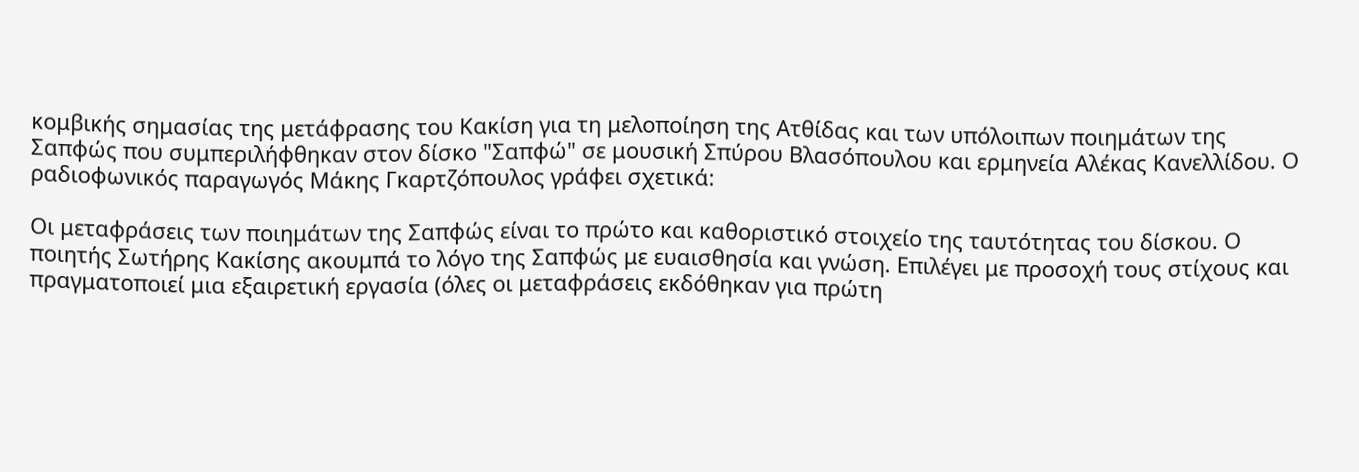κομβικής σημασίας της μετάφρασης του Κακίση για τη μελοποίηση της Ατθίδας και των υπόλοιπων ποιημάτων της Σαπφώς που συμπεριλήφθηκαν στον δίσκο "Σαπφώ" σε μουσική Σπύρου Βλασόπουλου και ερμηνεία Αλέκας Κανελλίδου. Ο ραδιοφωνικός παραγωγός Μάκης Γκαρτζόπουλος γράφει σχετικά:

Οι μεταφράσεις των ποιημάτων της Σαπφώς είναι το πρώτο και καθοριστικό στοιχείο της ταυτότητας του δίσκου. Ο ποιητής Σωτήρης Κακίσης ακουμπά το λόγο της Σαπφώς με ευαισθησία και γνώση. Επιλέγει με προσοχή τους στίχους και πραγματοποιεί μια εξαιρετική εργασία (όλες οι μεταφράσεις εκδόθηκαν για πρώτη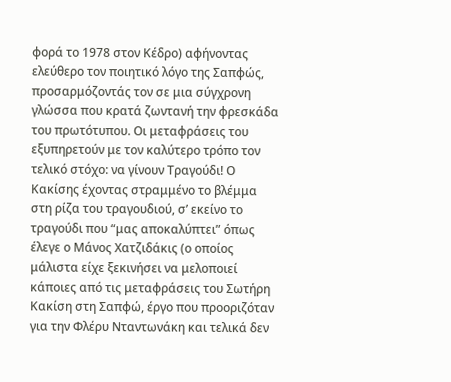φορά το 1978 στον Κέδρο) αφήνοντας ελεύθερο τον ποιητικό λόγο της Σαπφώς, προσαρμόζοντάς τον σε μια σύγχρονη γλώσσα που κρατά ζωντανή την φρεσκάδα του πρωτότυπου. Οι μεταφράσεις του εξυπηρετούν με τον καλύτερο τρόπο τον τελικό στόχο: να γίνουν Τραγούδι! Ο Κακίσης έχοντας στραμμένο το βλέμμα στη ρίζα του τραγουδιού, σ’ εκείνο το τραγούδι που “μας αποκαλύπτει” όπως έλεγε ο Μάνος Χατζιδάκις (ο οποίος μάλιστα είχε ξεκινήσει να μελοποιεί κάποιες από τις μεταφράσεις του Σωτήρη Κακίση στη Σαπφώ, έργο που προοριζόταν για την Φλέρυ Νταντωνάκη και τελικά δεν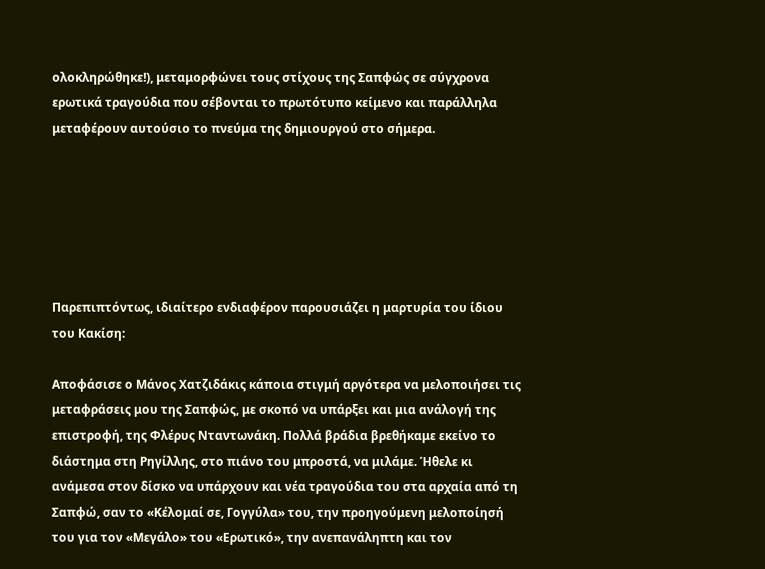ολοκληρώθηκε!), μεταμορφώνει τους στίχους της Σαπφώς σε σύγχρονα ερωτικά τραγούδια που σέβονται το πρωτότυπο κείμενο και παράλληλα μεταφέρουν αυτούσιο το πνεύμα της δημιουργού στο σήμερα.






Παρεπιπτόντως, ιδιαίτερο ενδιαφέρον παρουσιάζει η μαρτυρία του ίδιου του Κακίση:

Αποφάσισε ο Μάνος Χατζιδάκις κάποια στιγμή αργότερα να μελοποιήσει τις μεταφράσεις μου της Σαπφώς, με σκοπό να υπάρξει και μια ανάλογή της επιστροφή, της Φλέρυς Νταντωνάκη. Πολλά βράδια βρεθήκαμε εκείνο το διάστημα στη Ρηγίλλης, στο πιάνο του μπροστά, να μιλάμε. Ήθελε κι ανάμεσα στον δίσκο να υπάρχουν και νέα τραγούδια του στα αρχαία από τη Σαπφώ, σαν το «Κέλομαί σε, Γογγύλα» του, την προηγούμενη μελοποίησή του για τον «Μεγάλο» του «Ερωτικό», την ανεπανάληπτη και τον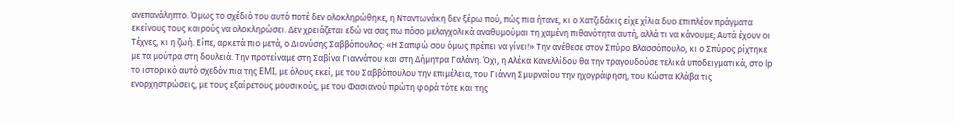ανεπανάληπτο. Όμως το σχέδιό του αυτό ποτέ δεν ολοκληρώθηκε, η Νταντωνάκη δεν ξέρω πού, πώς πια ήτανε, κι ο Χατζιδάκις είχε χίλια δυο επιπλέον πράγματα εκείνους τους καιρούς να ολοκληρώσει. Δεν χρειάζεται εδώ να σας πω πόσο μελαγχολικά αναθυμούμαι τη χαμένη πιθανότητα αυτή, αλλά τι να κάνουμε; Αυτά έχουν οι Τέχνες, κι η ζωή. Είπε, αρκετά πιο μετά, ο Διονύσης Σαββόπουλος: «Η Σαπφώ σου όμως πρέπει να γίνει!» Την ανέθεσε στον Σπύρο Βλασσόπουλο, κι ο Σπύρος ρίχτηκε με τα μούτρα στη δουλειά. Την προτείναμε στη Σαβίνα Γιαννάτου και στη Δήμητρα Γαλάνη. Όχι, η Αλέκα Κανελλίδου θα την τραγουδούσε τελικά υποδειγματικά, στο lp το ιστορικό αυτό σχεδόν πια της EMI, με όλους εκεί, με του Σαββόπουλου την επιμέλεια, του Γιάννη Σμυρναίου την ηχογράφηση, του Κώστα Κλάβα τις ενορχηστρώσεις, με τους εξαίρετους μουσικούς, με του Φασιανού πρώτη φορά τότε και της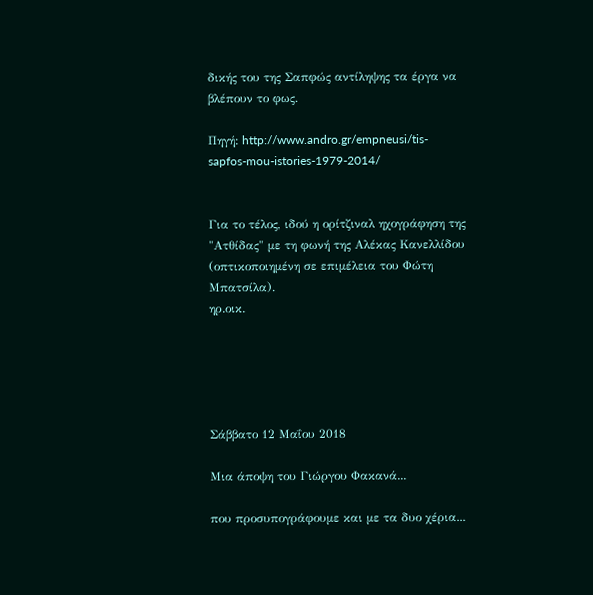δικής του της Σαπφώς αντίληψης τα έργα να βλέπουν το φως.

Πηγή: http://www.andro.gr/empneusi/tis-sapfos-mou-istories-1979-2014/


Για το τέλος, ιδού η ορίτζιναλ ηχογράφηση της "Ατθίδας" με τη φωνή της Αλέκας Κανελλίδου (οπτικοποιημένη σε επιμέλεια του Φώτη Μπατσίλα).
ηρ.οικ.





Σάββατο 12 Μαΐου 2018

Μια άποψη του Γιώργου Φακανά...

που προσυπογράφουμε και με τα δυο χέρια...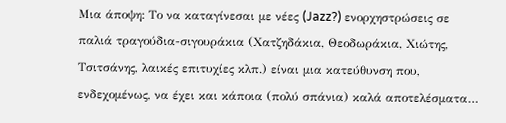Μια άποψη: Το να καταγίνεσαι με νέες (Jazz?) ενορχηστρώσεις σε παλιά τραγούδια-σιγουράκια (Χατζηδάκια, Θεοδωράκια, Χιώτης, Τσιτσάνης, λαικές επιτυχίες κλπ.) είναι μια κατεύθυνση που, ενδεχομένως, να έχει και κάποια (πολύ σπάνια) καλά αποτελέσματα…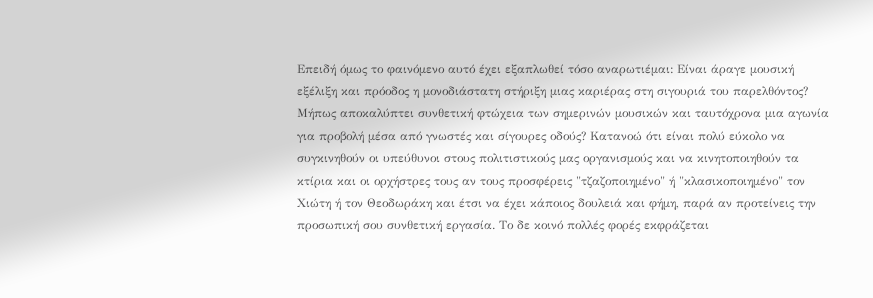Επειδή όμως το φαινόμενο αυτό έχει εξαπλωθεί τόσο αναρωτιέμαι: Είναι άραγε μουσική εξέλιξη και πρόοδος η μονοδιάστατη στήριξη μιας καριέρας στη σιγουριά του παρελθόντος? Μήπως αποκαλύπτει συνθετική φτώχεια των σημερινών μουσικών και ταυτόχρονα μια αγωνία για προβολή μέσα από γνωστές και σίγουρες οδούς? Κατανοώ ότι είναι πολύ εύκολο να συγκινηθούν οι υπεύθυνοι στους πολιτιστικούς μας οργανισμούς και να κινητοποιηθούν τα κτίρια και οι ορχήστρες τους αν τους προσφέρεις "τζαζοποιημένο" ή "κλασικοποιημένο" τον Χιώτη ή τον Θεοδωράκη και έτσι να έχει κάποιος δουλειά και φήμη, παρά αν προτείνεις την προσωπική σου συνθετική εργασία. Το δε κοινό πολλές φορές εκφράζεται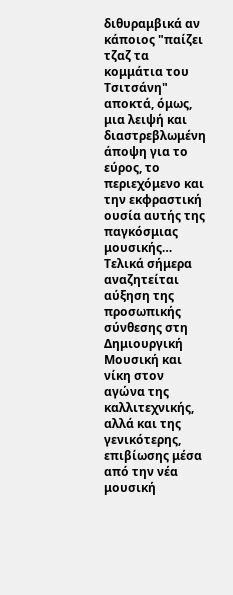διθυραμβικά αν κάποιος "παίζει τζαζ τα κομμάτια του Τσιτσάνη" αποκτά, όμως, μια λειψή και διαστρεβλωμένη άποψη για το εύρος, το περιεχόμενο και την εκφραστική ουσία αυτής της παγκόσμιας μουσικής… Τελικά σήμερα αναζητείται αύξηση της προσωπικής σύνθεσης στη Δημιουργική Μουσική και νίκη στον αγώνα της καλλιτεχνικής, αλλά και της γενικότερης, επιβίωσης μέσα από την νέα μουσική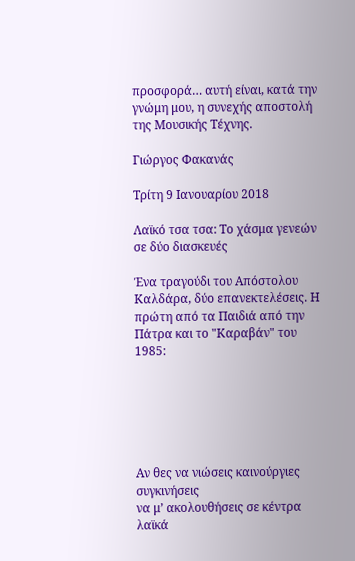προσφορά… αυτή είναι, κατά την γνώμη μου, η συνεχής αποστολή της Μουσικής Τέχνης.

Γιώργος Φακανάς

Τρίτη 9 Ιανουαρίου 2018

Λαϊκό τσα τσα: Το χάσμα γενεών σε δύο διασκευές

Ένα τραγούδι του Απόστολου Καλδάρα, δύο επανεκτελέσεις. Η πρώτη από τα Παιδιά από την Πάτρα και το "Καραβάν" του 1985:






Αν θες να νιώσεις καινούργιες συγκινήσεις
να μ’ ακολουθήσεις σε κέντρα λαϊκά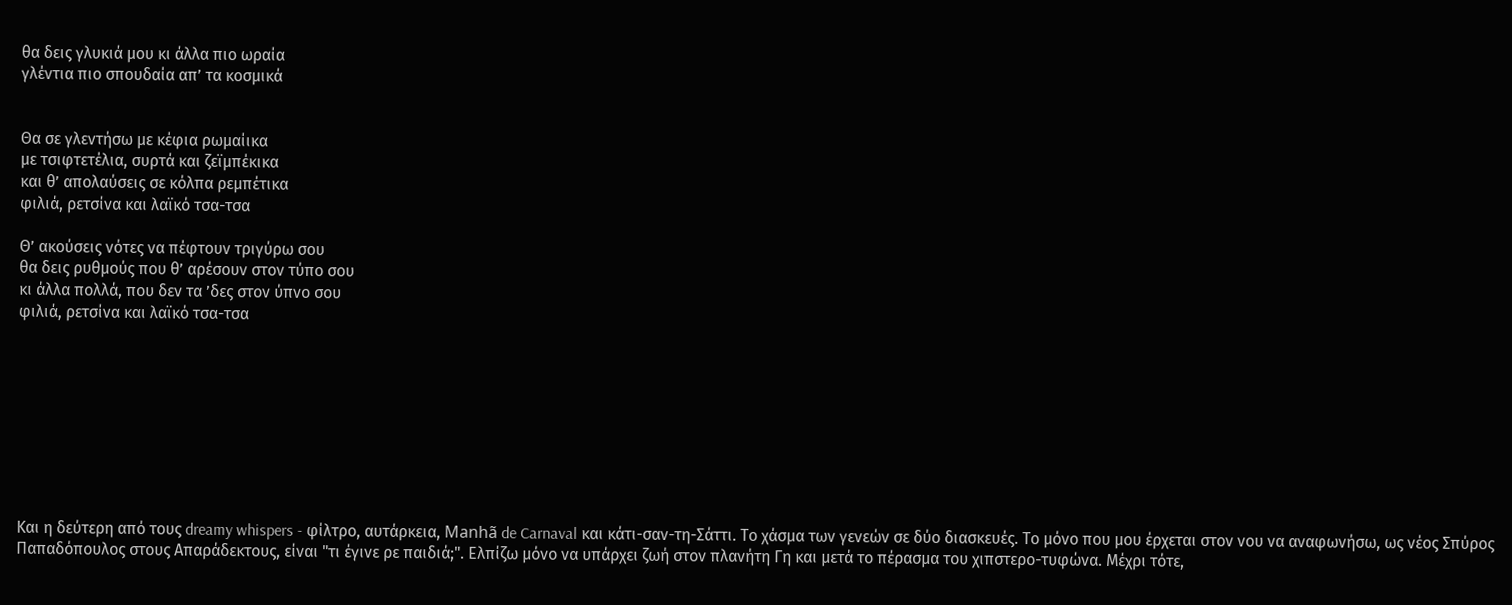θα δεις γλυκιά μου κι άλλα πιο ωραία
γλέντια πιο σπουδαία απ’ τα κοσμικά


Θα σε γλεντήσω με κέφια ρωμαίικα
με τσιφτετέλια, συρτά και ζεϊμπέκικα
και θ’ απολαύσεις σε κόλπα ρεμπέτικα
φιλιά, ρετσίνα και λαϊκό τσα-τσα

Θ’ ακούσεις νότες να πέφτουν τριγύρω σου
θα δεις ρυθμούς που θ’ αρέσουν στον τύπο σου
κι άλλα πολλά, που δεν τα ’δες στον ύπνο σου
φιλιά, ρετσίνα και λαϊκό τσα-τσα









Και η δεύτερη από τους dreamy whispers - φίλτρο, αυτάρκεια, Manhã de Carnaval και κάτι-σαν-τη-Σάττι. Το χάσμα των γενεών σε δύο διασκευές. Το μόνο που μου έρχεται στον νου να αναφωνήσω, ως νέος Σπύρος Παπαδόπουλος στους Απαράδεκτους, είναι "τι έγινε ρε παιδιά;". Ελπίζω μόνο να υπάρχει ζωή στον πλανήτη Γη και μετά το πέρασμα του χιπστερο-τυφώνα. Μέχρι τότε,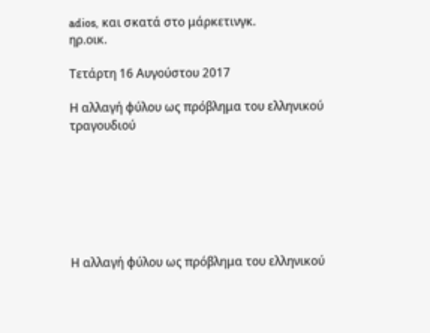adios, και σκατά στο μάρκετινγκ.
ηρ.οικ.

Τετάρτη 16 Αυγούστου 2017

Η αλλαγή φύλου ως πρόβλημα του ελληνικού τραγουδιού







Η αλλαγή φύλου ως πρόβλημα του ελληνικού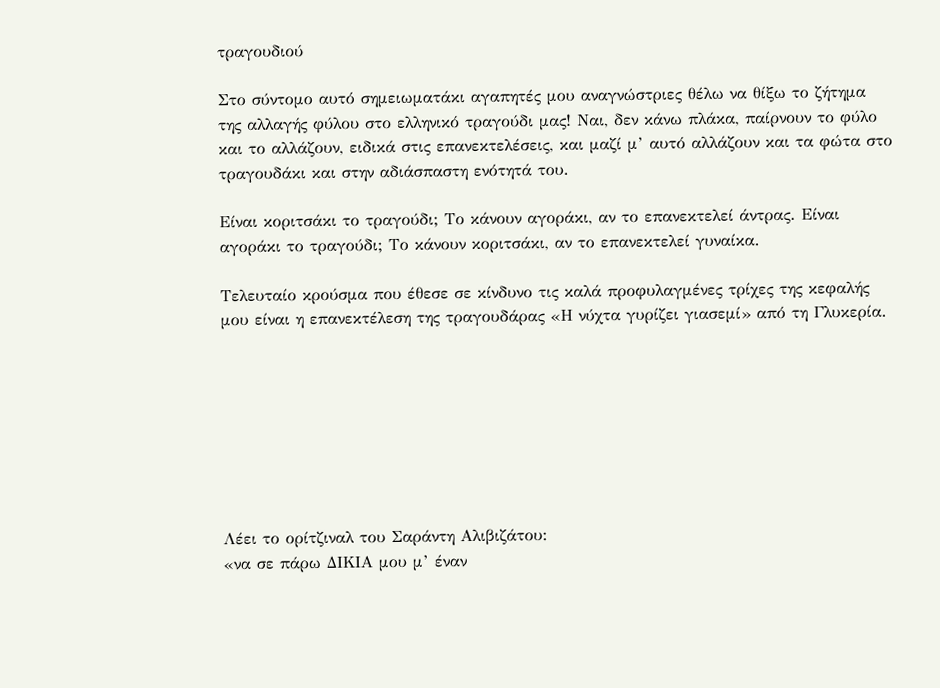τραγουδιού

Στο σύντομο αυτό σημειωματάκι αγαπητές μου αναγνώστριες θέλω να θίξω το ζήτημα της αλλαγής φύλου στο ελληνικό τραγούδι μας! Ναι, δεν κάνω πλάκα, παίρνουν το φύλο και το αλλάζουν, ειδικά στις επανεκτελέσεις, και μαζί μ’ αυτό αλλάζουν και τα φώτα στο τραγουδάκι και στην αδιάσπαστη ενότητά του.

Είναι κοριτσάκι το τραγούδι; Το κάνουν αγοράκι, αν το επανεκτελεί άντρας. Είναι αγοράκι το τραγούδι; Το κάνουν κοριτσάκι, αν το επανεκτελεί γυναίκα.

Τελευταίο κρούσμα που έθεσε σε κίνδυνο τις καλά προφυλαγμένες τρίχες της κεφαλής μου είναι η επανεκτέλεση της τραγουδάρας «Η νύχτα γυρίζει γιασεμί» από τη Γλυκερία.








Λέει το ορίτζιναλ του Σαράντη Αλιβιζάτου:
«να σε πάρω ΔΙΚΙΑ μου μ’ έναν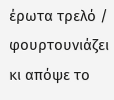έρωτα τρελό / φουρτουνιάζει κι απόψε το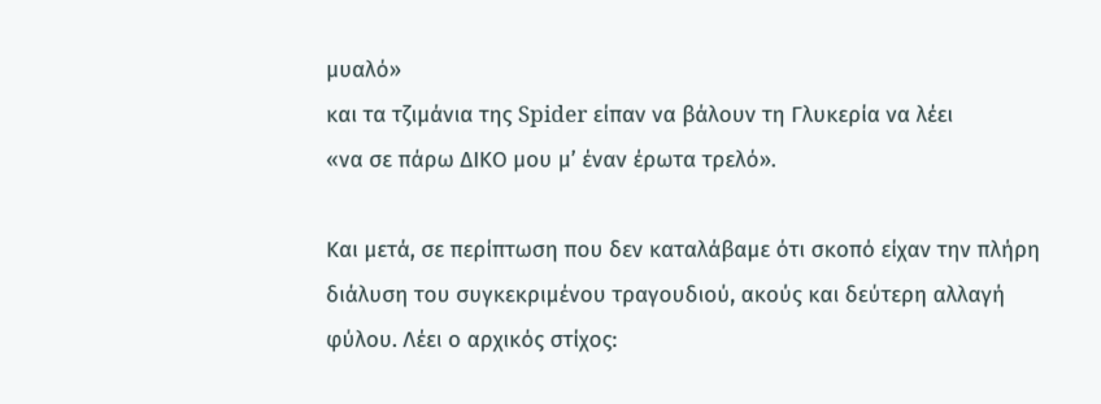μυαλό»
και τα τζιμάνια της Spider είπαν να βάλουν τη Γλυκερία να λέει
«να σε πάρω ΔΙΚΟ μου μ’ έναν έρωτα τρελό».

Και μετά, σε περίπτωση που δεν καταλάβαμε ότι σκοπό είχαν την πλήρη διάλυση του συγκεκριμένου τραγουδιού, ακούς και δεύτερη αλλαγή φύλου. Λέει ο αρχικός στίχος: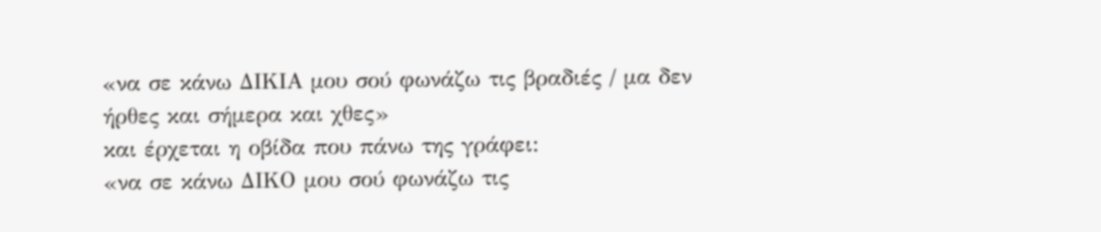«να σε κάνω ΔΙΚΙΑ μου σού φωνάζω τις βραδιές / μα δεν ήρθες και σήμερα και χθες»
και έρχεται η οβίδα που πάνω της γράφει:
«να σε κάνω ΔΙΚΟ μου σού φωνάζω τις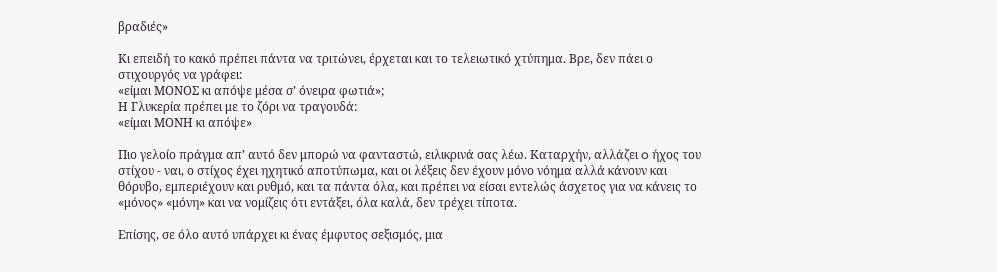βραδιές»

Κι επειδή το κακό πρέπει πάντα να τριτώνει, έρχεται και το τελειωτικό χτύπημα. Βρε, δεν πάει ο στιχουργός να γράφει:
«είμαι ΜΟΝΟΣ κι απόψε μέσα σ’ όνειρα φωτιά»;
Η Γλυκερία πρέπει με το ζόρι να τραγουδά:
«είμαι ΜΟΝΗ κι απόψε»

Πιο γελοίο πράγμα απ’ αυτό δεν μπορώ να φανταστώ, ειλικρινά σας λέω. Καταρχήν, αλλάζει o ήχος του στίχου - ναι, ο στίχος έχει ηχητικό αποτύπωμα, και οι λέξεις δεν έχουν μόνο νόημα αλλά κάνουν και θόρυβο, εμπεριέχουν και ρυθμό, και τα πάντα όλα, και πρέπει να είσαι εντελώς άσχετος για να κάνεις το «μόνος» «μόνη» και να νομίζεις ότι εντάξει, όλα καλά, δεν τρέχει τίποτα.

Επίσης, σε όλο αυτό υπάρχει κι ένας έμφυτος σεξισμός, μια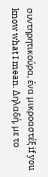συντηρητικούρα, ένα μικροαστέξ if you know what I mean. Δηλαδή, με το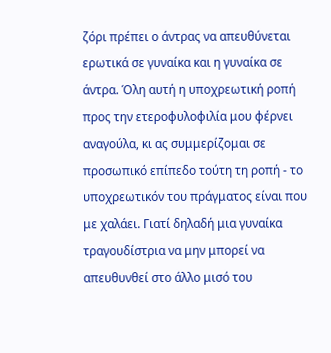ζόρι πρέπει ο άντρας να απευθύνεται ερωτικά σε γυναίκα και η γυναίκα σε άντρα. Όλη αυτή η υποχρεωτική ροπή προς την ετεροφυλοφιλία μου φέρνει αναγούλα, κι ας συμμερίζομαι σε προσωπικό επίπεδο τούτη τη ροπή - το υποχρεωτικόν του πράγματος είναι που με χαλάει. Γιατί δηλαδή μια γυναίκα τραγουδίστρια να μην μπορεί να απευθυνθεί στο άλλο μισό του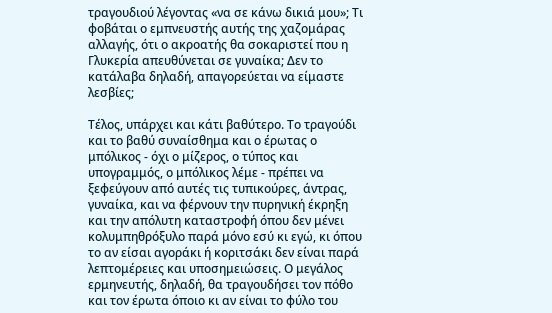τραγουδιού λέγοντας «να σε κάνω δικιά μου»; Τι φοβάται ο εμπνευστής αυτής της χαζομάρας αλλαγής, ότι ο ακροατής θα σοκαριστεί που η Γλυκερία απευθύνεται σε γυναίκα; Δεν το κατάλαβα δηλαδή, απαγορεύεται να είμαστε λεσβίες;

Τέλος, υπάρχει και κάτι βαθύτερο. Το τραγούδι και το βαθύ συναίσθημα και ο έρωτας ο μπόλικος - όχι ο μίζερος, ο τύπος και υπογραμμός, ο μπόλικος λέμε - πρέπει να ξεφεύγουν από αυτές τις τυπικούρες, άντρας, γυναίκα, και να φέρνουν την πυρηνική έκρηξη και την απόλυτη καταστροφή όπου δεν μένει κολυμπηθρόξυλο παρά μόνο εσύ κι εγώ, κι όπου το αν είσαι αγοράκι ή κοριτσάκι δεν είναι παρά λεπτομέρειες και υποσημειώσεις. Ο μεγάλος ερμηνευτής, δηλαδή, θα τραγουδήσει τον πόθο και τον έρωτα όποιο κι αν είναι το φύλο του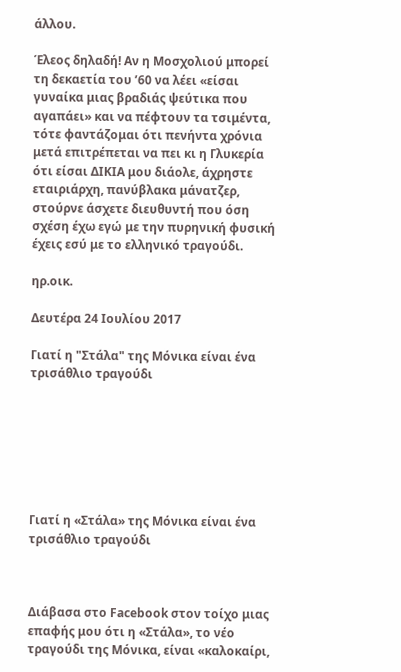άλλου.

Έλεος δηλαδή! Αν η Μοσχολιού μπορεί τη δεκαετία του ’60 να λέει «είσαι γυναίκα μιας βραδιάς ψεύτικα που αγαπάει» και να πέφτουν τα τσιμέντα, τότε φαντάζομαι ότι πενήντα χρόνια μετά επιτρέπεται να πει κι η Γλυκερία ότι είσαι ΔΙΚΙΑ μου διάολε, άχρηστε εταιριάρχη, πανύβλακα μάνατζερ, στούρνε άσχετε διευθυντή που όση σχέση έχω εγώ με την πυρηνική φυσική έχεις εσύ με το ελληνικό τραγούδι.

ηρ.οικ.

Δευτέρα 24 Ιουλίου 2017

Γιατί η "Στάλα" της Μόνικα είναι ένα τρισάθλιο τραγούδι







Γιατί η «Στάλα» της Μόνικα είναι ένα τρισάθλιο τραγούδι



Διάβασα στο Facebook στον τοίχο μιας επαφής μου ότι η «Στάλα», το νέο τραγούδι της Μόνικα, είναι «καλοκαίρι,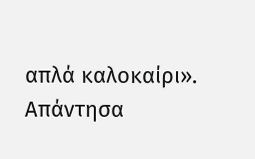απλά καλοκαίρι». Απάντησα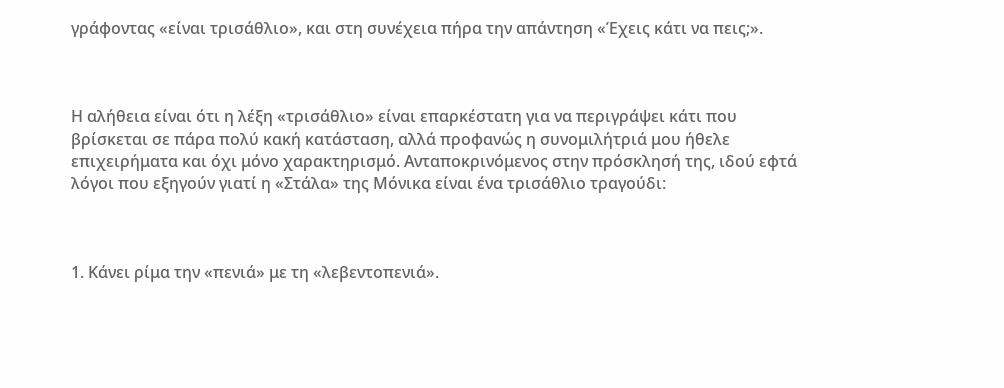γράφοντας «είναι τρισάθλιο», και στη συνέχεια πήρα την απάντηση «Έχεις κάτι να πεις;».



Η αλήθεια είναι ότι η λέξη «τρισάθλιο» είναι επαρκέστατη για να περιγράψει κάτι που βρίσκεται σε πάρα πολύ κακή κατάσταση, αλλά προφανώς η συνομιλήτριά μου ήθελε επιχειρήματα και όχι μόνο χαρακτηρισμό. Ανταποκρινόμενος στην πρόσκλησή της, ιδού εφτά λόγοι που εξηγούν γιατί η «Στάλα» της Μόνικα είναι ένα τρισάθλιο τραγούδι:



1. Κάνει ρίμα την «πενιά» με τη «λεβεντοπενιά».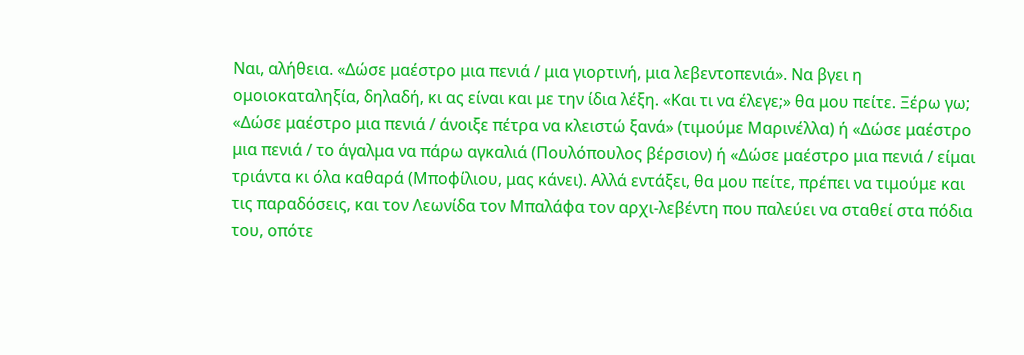Ναι, αλήθεια. «Δώσε μαέστρο μια πενιά / μια γιορτινή, μια λεβεντοπενιά». Να βγει η ομοιοκαταληξία, δηλαδή, κι ας είναι και με την ίδια λέξη. «Και τι να έλεγε;» θα μου πείτε. Ξέρω γω; «Δώσε μαέστρο μια πενιά / άνοιξε πέτρα να κλειστώ ξανά» (τιμούμε Μαρινέλλα) ή «Δώσε μαέστρο μια πενιά / το άγαλμα να πάρω αγκαλιά (Πουλόπουλος βέρσιον) ή «Δώσε μαέστρο μια πενιά / είμαι τριάντα κι όλα καθαρά (Μποφίλιου, μας κάνει). Αλλά εντάξει, θα μου πείτε, πρέπει να τιμούμε και τις παραδόσεις, και τον Λεωνίδα τον Μπαλάφα τον αρχι-λεβέντη που παλεύει να σταθεί στα πόδια του, οπότε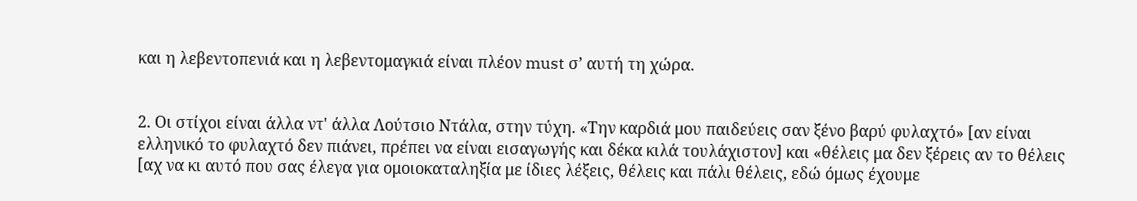και η λεβεντοπενιά και η λεβεντομαγκιά είναι πλέον must σ’ αυτή τη χώρα.


2. Οι στίχοι είναι άλλα ντ' άλλα Λούτσιο Ντάλα, στην τύχη. «Την καρδιά μου παιδεύεις σαν ξένο βαρύ φυλαχτό» [αν είναι ελληνικό το φυλαχτό δεν πιάνει, πρέπει να είναι εισαγωγής και δέκα κιλά τουλάχιστον] και «θέλεις μα δεν ξέρεις αν το θέλεις [αχ να κι αυτό που σας έλεγα για ομοιοκαταληξία με ίδιες λέξεις, θέλεις και πάλι θέλεις, εδώ όμως έχουμε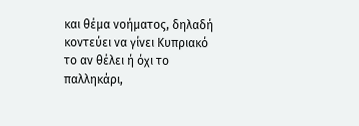και θέμα νοήματος, δηλαδή κοντεύει να γίνει Κυπριακό το αν θέλει ή όχι το παλληκάρι,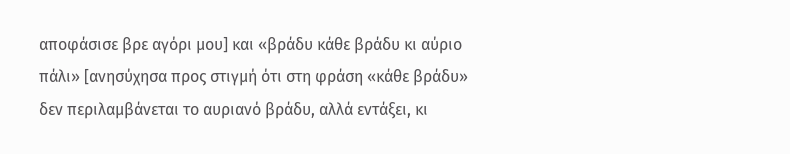αποφάσισε βρε αγόρι μου] και «βράδυ κάθε βράδυ κι αύριο πάλι» [ανησύχησα προς στιγμή ότι στη φράση «κάθε βράδυ» δεν περιλαμβάνεται το αυριανό βράδυ, αλλά εντάξει, κι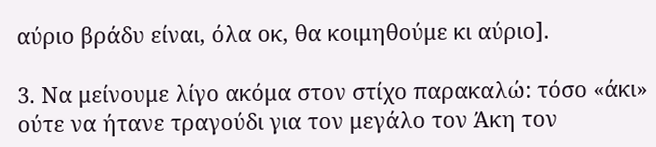αύριο βράδυ είναι, όλα οκ, θα κοιμηθούμε κι αύριο].

3. Να μείνουμε λίγο ακόμα στον στίχο παρακαλώ: τόσο «άκι» ούτε να ήτανε τραγούδι για τον μεγάλο τον Άκη τον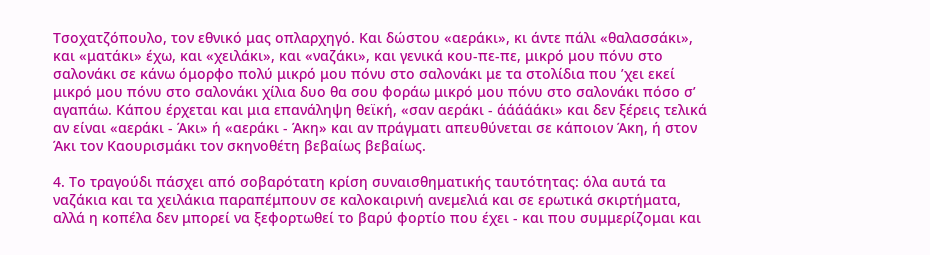Τσοχατζόπουλο, τον εθνικό μας οπλαρχηγό. Και δώστου «αεράκι», κι άντε πάλι «θαλασσάκι», και «ματάκι» έχω, και «χειλάκι», και «ναζάκι», και γενικά κου-πε-πε, μικρό μου πόνυ στο σαλονάκι σε κάνω όμορφο πολύ μικρό μου πόνυ στο σαλονάκι με τα στολίδια που ’χει εκεί μικρό μου πόνυ στο σαλονάκι χίλια δυο θα σου φοράω μικρό μου πόνυ στο σαλονάκι πόσο σ’ αγαπάω. Κάπου έρχεται και μια επανάληψη θεϊκή, «σαν αεράκι - άάάάάκι» και δεν ξέρεις τελικά αν είναι «αεράκι - Άκι» ή «αεράκι - Άκη» και αν πράγματι απευθύνεται σε κάποιον Άκη, ή στον Άκι τον Καουρισμάκι τον σκηνοθέτη βεβαίως βεβαίως.

4. Το τραγούδι πάσχει από σοβαρότατη κρίση συναισθηματικής ταυτότητας: όλα αυτά τα ναζάκια και τα χειλάκια παραπέμπουν σε καλοκαιρινή ανεμελιά και σε ερωτικά σκιρτήματα, αλλά η κοπέλα δεν μπορεί να ξεφορτωθεί το βαρύ φορτίο που έχει - και που συμμερίζομαι και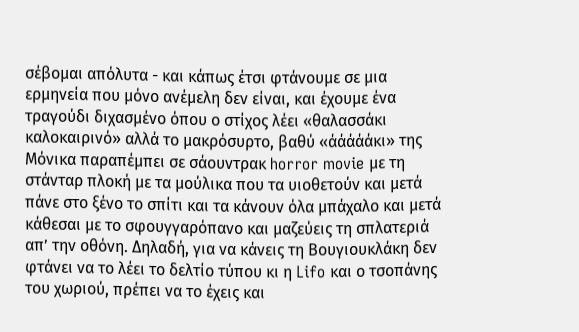σέβομαι απόλυτα - και κάπως έτσι φτάνουμε σε μια ερμηνεία που μόνο ανέμελη δεν είναι, και έχουμε ένα τραγούδι διχασμένο όπου ο στίχος λέει «θαλασσάκι καλοκαιρινό» αλλά το μακρόσυρτο, βαθύ «άάάάάκι» της Μόνικα παραπέμπει σε σάουντρακ horror movie με τη στάνταρ πλοκή με τα μούλικα που τα υιοθετούν και μετά πάνε στο ξένο το σπίτι και τα κάνουν όλα μπάχαλο και μετά κάθεσαι με το σφουγγαρόπανο και μαζεύεις τη σπλατεριά απ’ την οθόνη. Δηλαδή, για να κάνεις τη Βουγιουκλάκη δεν φτάνει να το λέει το δελτίο τύπου κι η Lifo και ο τσοπάνης του χωριού, πρέπει να το έχεις και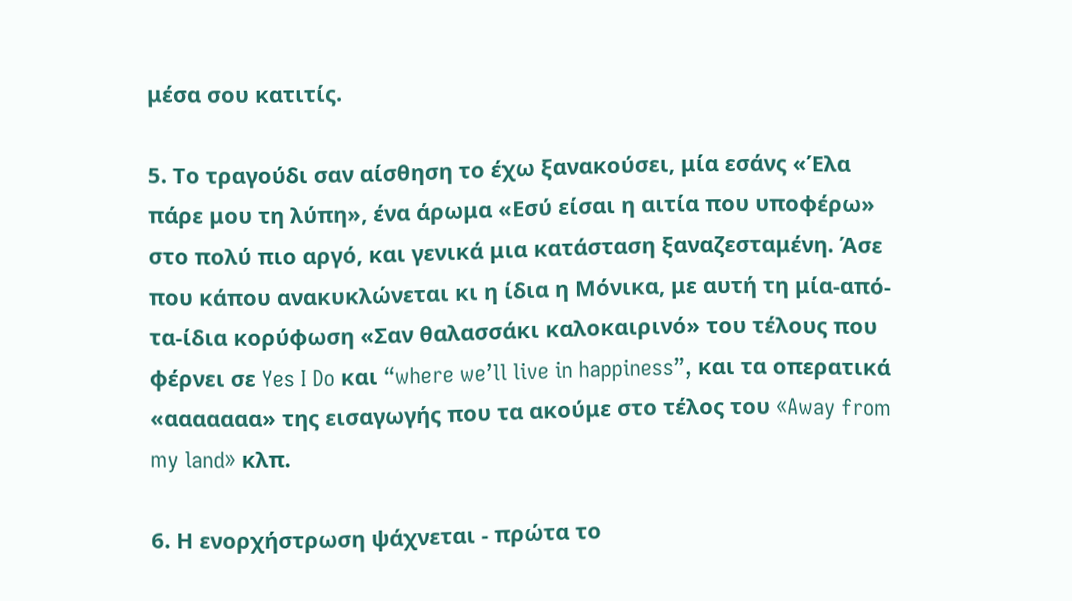μέσα σου κατιτίς.

5. Το τραγούδι σαν αίσθηση το έχω ξανακούσει, μία εσάνς «Έλα πάρε μου τη λύπη», ένα άρωμα «Εσύ είσαι η αιτία που υποφέρω» στο πολύ πιο αργό, και γενικά μια κατάσταση ξαναζεσταμένη. Άσε που κάπου ανακυκλώνεται κι η ίδια η Μόνικα, με αυτή τη μία-από-τα-ίδια κορύφωση «Σαν θαλασσάκι καλοκαιρινό» του τέλους που φέρνει σε Yes I Do και “where we’ll live in happiness”, και τα οπερατικά «ααααααα» της εισαγωγής που τα ακούμε στο τέλος του «Away from my land» κλπ.

6. Η ενορχήστρωση ψάχνεται - πρώτα το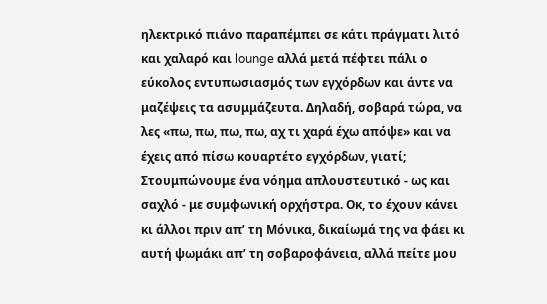ηλεκτρικό πιάνο παραπέμπει σε κάτι πράγματι λιτό και χαλαρό και lounge αλλά μετά πέφτει πάλι ο εύκολος εντυπωσιασμός των εγχόρδων και άντε να μαζέψεις τα ασυμμάζευτα. Δηλαδή, σοβαρά τώρα, να λες «πω, πω, πω, πω, αχ τι χαρά έχω απόψε» και να έχεις από πίσω κουαρτέτο εγχόρδων, γιατί; Στουμπώνουμε ένα νόημα απλουστευτικό - ως και σαχλό - με συμφωνική ορχήστρα. Οκ, το έχουν κάνει κι άλλοι πριν απ’ τη Μόνικα, δικαίωμά της να φάει κι αυτή ψωμάκι απ’ τη σοβαροφάνεια, αλλά πείτε μου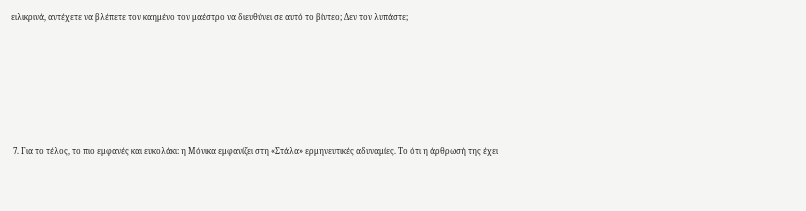ειλικρινά, αντέχετε να βλέπετε τον καημένο τον μαέστρο να διευθύνει σε αυτό το βίντεο; Δεν τον λυπάστε;






 7. Για το τέλος, το πιο εμφανές και ευκολάκι: η Μόνικα εμφανίζει στη «Στάλα» ερμηνευτικές αδυναμίες. Το ότι η άρθρωσή της έχει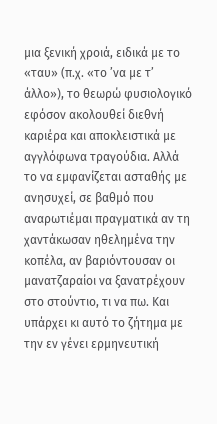μια ξενική χροιά, ειδικά με το «ταυ» (π.χ. «το ’να με τ’ άλλο»), το θεωρώ φυσιολογικό εφόσον ακολουθεί διεθνή καριέρα και αποκλειστικά με αγγλόφωνα τραγούδια. Αλλά το να εμφανίζεται ασταθής με ανησυχεί, σε βαθμό που αναρωτιέμαι πραγματικά αν τη χαντάκωσαν ηθελημένα την κοπέλα, αν βαριόντουσαν οι μανατζαραίοι να ξανατρέχουν στο στούντιο, τι να πω. Και υπάρχει κι αυτό το ζήτημα με την εν γένει ερμηνευτική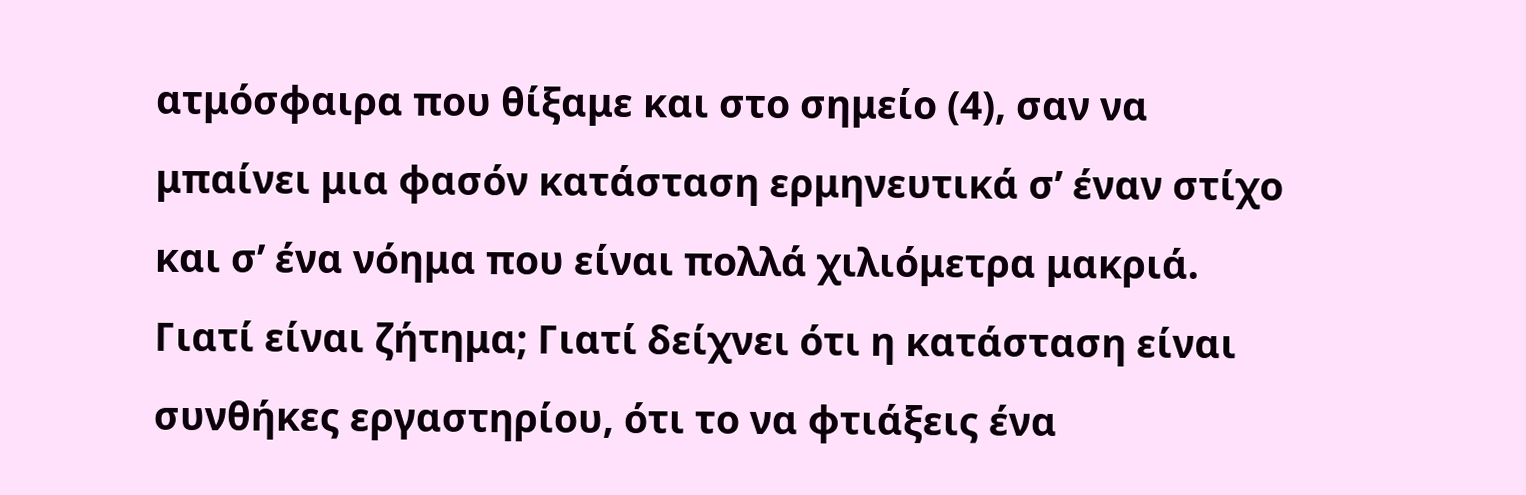ατμόσφαιρα που θίξαμε και στο σημείο (4), σαν να μπαίνει μια φασόν κατάσταση ερμηνευτικά σ’ έναν στίχο και σ’ ένα νόημα που είναι πολλά χιλιόμετρα μακριά. Γιατί είναι ζήτημα; Γιατί δείχνει ότι η κατάσταση είναι συνθήκες εργαστηρίου, ότι το να φτιάξεις ένα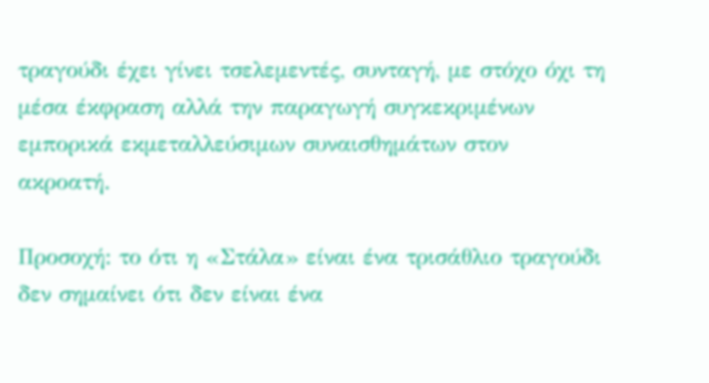τραγούδι έχει γίνει τσελεμεντές, συνταγή, με στόχο όχι τη μέσα έκφραση αλλά την παραγωγή συγκεκριμένων εμπορικά εκμεταλλεύσιμων συναισθημάτων στον ακροατή.

Προσοχή: το ότι η «Στάλα» είναι ένα τρισάθλιο τραγούδι δεν σημαίνει ότι δεν είναι ένα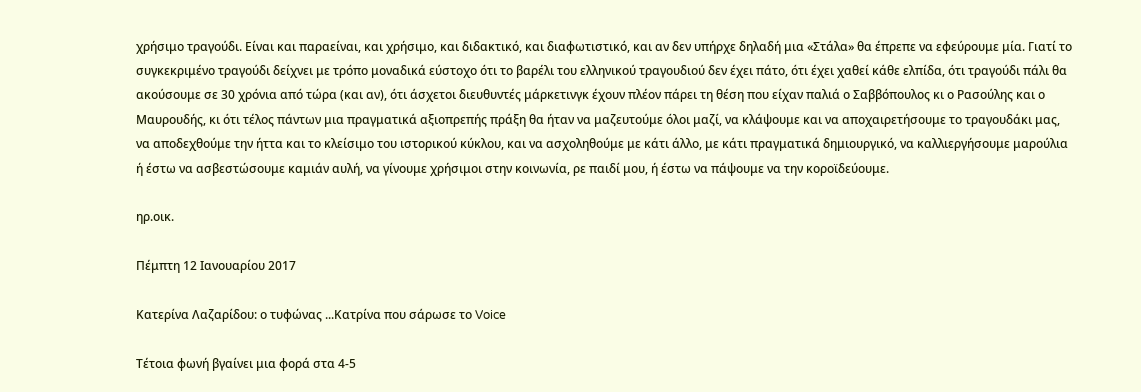χρήσιμο τραγούδι. Είναι και παραείναι, και χρήσιμο, και διδακτικό, και διαφωτιστικό, και αν δεν υπήρχε δηλαδή μια «Στάλα» θα έπρεπε να εφεύρουμε μία. Γιατί το συγκεκριμένο τραγούδι δείχνει με τρόπο μοναδικά εύστοχο ότι το βαρέλι του ελληνικού τραγουδιού δεν έχει πάτο, ότι έχει χαθεί κάθε ελπίδα, ότι τραγούδι πάλι θα ακούσουμε σε 30 χρόνια από τώρα (και αν), ότι άσχετοι διευθυντές μάρκετινγκ έχουν πλέον πάρει τη θέση που είχαν παλιά ο Σαββόπουλος κι ο Ρασούλης και ο Μαυρουδής, κι ότι τέλος πάντων μια πραγματικά αξιοπρεπής πράξη θα ήταν να μαζευτούμε όλοι μαζί, να κλάψουμε και να αποχαιρετήσουμε το τραγουδάκι μας, να αποδεχθούμε την ήττα και το κλείσιμο του ιστορικού κύκλου, και να ασχοληθούμε με κάτι άλλο, με κάτι πραγματικά δημιουργικό, να καλλιεργήσουμε μαρούλια ή έστω να ασβεστώσουμε καμιάν αυλή, να γίνουμε χρήσιμοι στην κοινωνία, ρε παιδί μου, ή έστω να πάψουμε να την κοροϊδεύουμε.

ηρ.οικ.

Πέμπτη 12 Ιανουαρίου 2017

Κατερίνα Λαζαρίδου: ο τυφώνας ...Κατρίνα που σάρωσε το Voice

Τέτοια φωνή βγαίνει μια φορά στα 4-5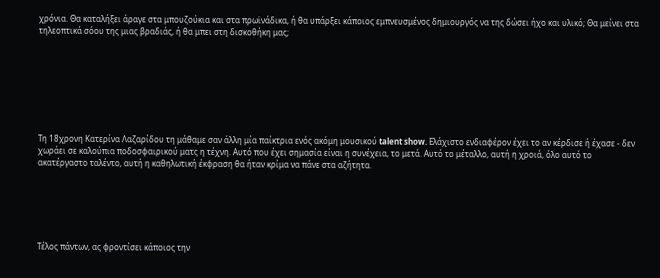χρόνια. Θα καταλήξει άραγε στα μπουζούκια και στα πρωϊνάδικα, ή θα υπάρξει κάποιος εμπνευσμένος δημιουργός να της δώσει ήχο και υλικό; Θα μείνει στα τηλεοπτικά σόου της μιας βραδιάς, ή θα μπει στη δισκοθήκη μας;








Τη 18χρονη Κατερίνα Λαζαρίδου τη μάθαμε σαν άλλη μία παίκτρια ενός ακόμη μουσικού talent show. Ελάχιστο ενδιαφέρον έχει το αν κέρδισε ή έχασε - δεν χωράει σε καλούπια ποδοσφαιρικού ματς η τέχνη. Αυτό που έχει σημασία είναι η συνέχεια, το μετά. Αυτό το μέταλλο, αυτή η χροιά, όλο αυτό το ακατέργαστο ταλέντο, αυτή η καθηλωτική έκφραση θα ήταν κρίμα να πάνε στα αζήτητα.






Τέλος πάντων, ας φροντίσει κάποιος την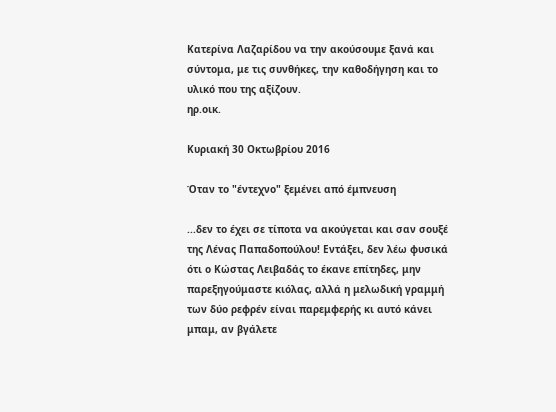Κατερίνα Λαζαρίδου να την ακούσουμε ξανά και σύντομα, με τις συνθήκες, την καθοδήγηση και το υλικό που της αξίζουν.
ηρ.οικ.

Κυριακή 30 Οκτωβρίου 2016

Όταν το "έντεχνο" ξεμένει από έμπνευση

...δεν το έχει σε τίποτα να ακούγεται και σαν σουξέ της Λένας Παπαδοπούλου! Εντάξει, δεν λέω φυσικά ότι ο Κώστας Λειβαδάς το έκανε επίτηδες, μην παρεξηγούμαστε κιόλας, αλλά η μελωδική γραμμή των δύο ρεφρέν είναι παρεμφερής κι αυτό κάνει μπαμ, αν βγάλετε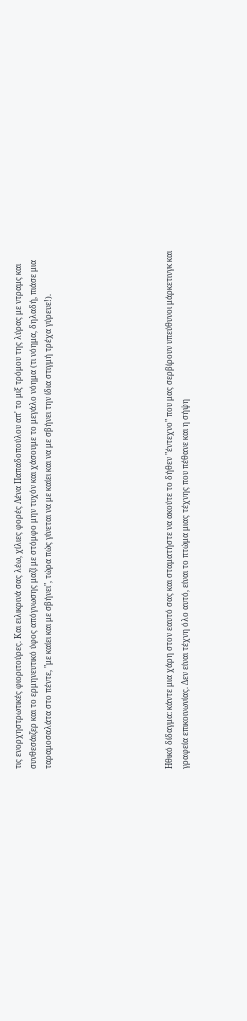τις ενορχηστρωτικές φιοριτούρες. Και ειλικρινά σας λέω, χίλιες φορές Λένα Παπαδοπούλου απ' το μιξ τρόμου της λύρας με ντραμς και συνθεσάιζερ και το ερμηνευτικό ύφος απόγνωσης μαζί με στόμφο μην τυχόν και χάσουμε το μεγάλο νόημα (τι νόημα, δηλαδή, πιάσε μια ταραμοσαλάτα στο πέντε, "με καίει και με σβήνει", τώρα πώς γίνεται να με καίει και να με σβήνει την ίδια στιγμή τρέχα γύρευε!).







Ηθικό δίδαγμα: κάντε μια χάρη στον εαυτό σας και σταματήστε να ακούτε το δήθεν "έντεχνο" που μας σερβίρουν υπεύθυνοι μάρκετινγκ και γραφεία επικοινωνίας. Δεν είναι τέχνη όλο αυτό, είναι το πτώμα μιας τέχνης που πέθανε και η σήψη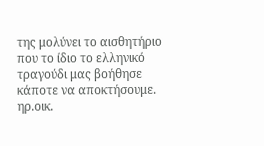της μολύνει το αισθητήριο που το ίδιο το ελληνικό τραγούδι μας βοήθησε κάποτε να αποκτήσουμε.
ηρ.οικ.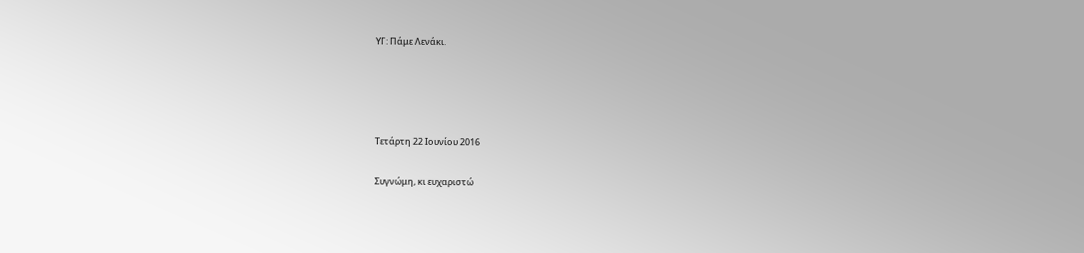ΥΓ: Πάμε Λενάκι.




Τετάρτη 22 Ιουνίου 2016

Συγνώμη, κι ευχαριστώ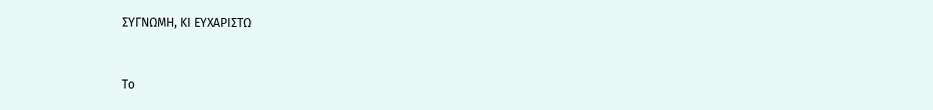ΣΥΓΝΩΜΗ, ΚΙ ΕΥΧΑΡΙΣΤΩ



Το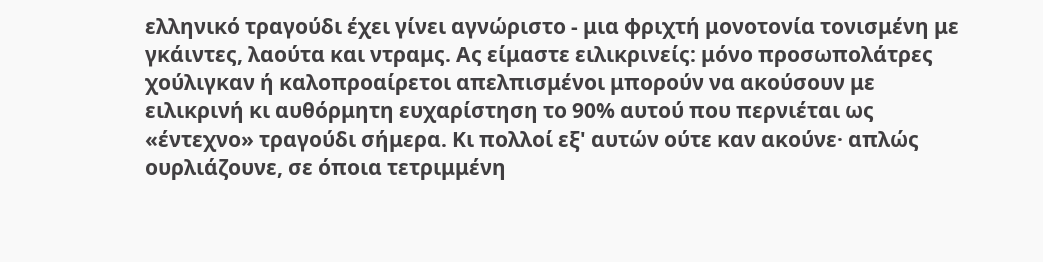ελληνικό τραγούδι έχει γίνει αγνώριστο - μια φριχτή μονοτονία τονισμένη με γκάιντες, λαούτα και ντραμς. Ας είμαστε ειλικρινείς: μόνο προσωπολάτρες χούλιγκαν ή καλοπροαίρετοι απελπισμένοι μπορούν να ακούσουν με ειλικρινή κι αυθόρμητη ευχαρίστηση το 90% αυτού που περνιέται ως «έντεχνο» τραγούδι σήμερα. Κι πολλοί εξ' αυτών ούτε καν ακούνε· απλώς ουρλιάζουνε, σε όποια τετριμμένη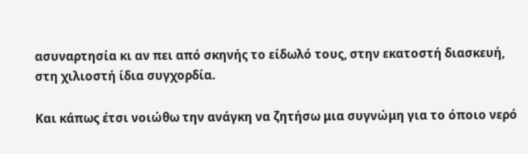ασυναρτησία κι αν πει από σκηνής το είδωλό τους, στην εκατοστή διασκευή, στη χιλιοστή ίδια συγχορδία.

Και κάπως έτσι νοιώθω την ανάγκη να ζητήσω μια συγνώμη για το όποιο νερό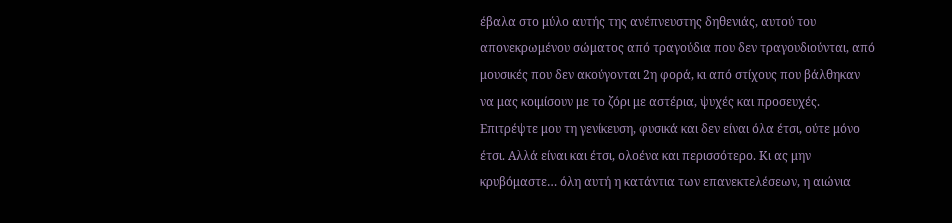έβαλα στο μύλο αυτής της ανέπνευστης δηθενιάς, αυτού του απονεκρωμένου σώματος από τραγούδια που δεν τραγουδιούνται, από μουσικές που δεν ακούγονται 2η φορά, κι από στίχους που βάλθηκαν να μας κοιμίσουν με το ζόρι με αστέρια, ψυχές και προσευχές. Επιτρέψτε μου τη γενίκευση, φυσικά και δεν είναι όλα έτσι, ούτε μόνο έτσι. Αλλά είναι και έτσι, ολοένα και περισσότερο. Κι ας μην κρυβόμαστε… όλη αυτή η κατάντια των επανεκτελέσεων, η αιώνια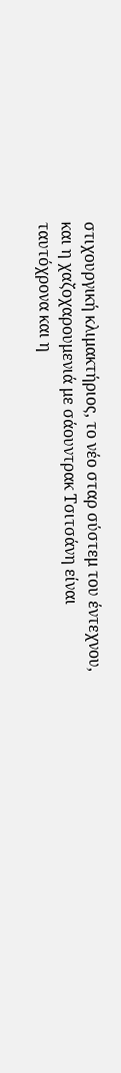στιχουργική κλιμακτήριος, το νέο σταρ σύστεμ του έντεχνου, και η χαζοχαρουμενιά με σάουντρακ Τσιτσάνη είναι ταυτόχρονα και η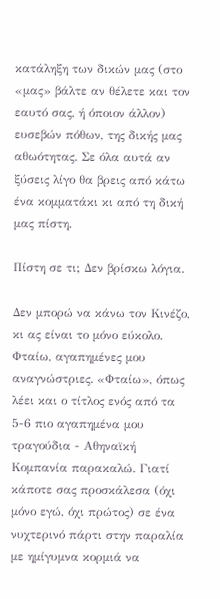κατάληξη των δικών μας (στο «μας» βάλτε αν θέλετε και τον εαυτό σας, ή όποιον άλλον) ευσεβών πόθων, της δικής μας αθωότητας. Σε όλα αυτά αν ξύσεις λίγο θα βρεις από κάτω ένα κομματάκι κι από τη δική μας πίστη.

Πίστη σε τι; Δεν βρίσκω λόγια.

Δεν μπορώ να κάνω τον Κινέζο, κι ας είναι το μόνο εύκολο. Φταίω, αγαπημένες μου αναγνώστριες. «Φταίω», όπως λέει και ο τίτλος ενός από τα 5-6 πιο αγαπημένα μου τραγούδια - Αθηναϊκή Κομπανία παρακαλώ. Γιατί κάποτε σας προσκάλεσα (όχι μόνο εγώ, όχι πρώτος) σε ένα νυχτερινό πάρτι στην παραλία με ημίγυμνα κορμιά να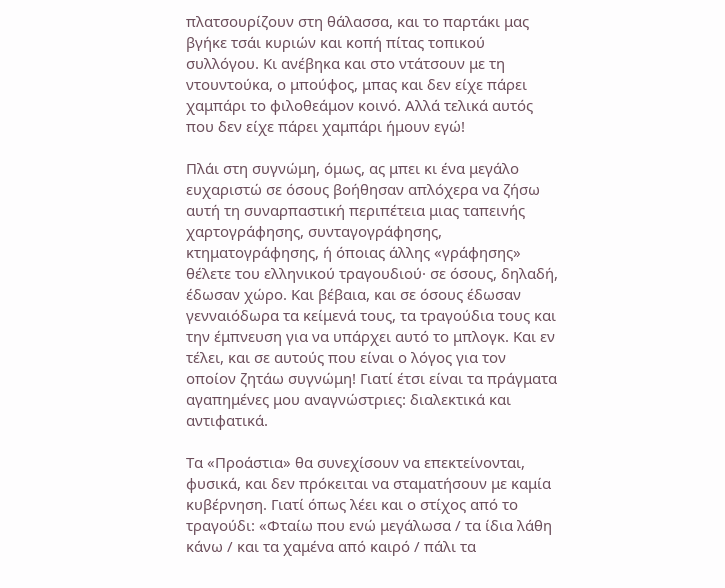πλατσουρίζουν στη θάλασσα, και το παρτάκι μας βγήκε τσάι κυριών και κοπή πίτας τοπικού συλλόγου. Κι ανέβηκα και στο ντάτσουν με τη ντουντούκα, ο μπούφος, μπας και δεν είχε πάρει χαμπάρι το φιλοθεάμον κοινό. Αλλά τελικά αυτός που δεν είχε πάρει χαμπάρι ήμουν εγώ!

Πλάι στη συγνώμη, όμως, ας μπει κι ένα μεγάλο ευχαριστώ σε όσους βοήθησαν απλόχερα να ζήσω αυτή τη συναρπαστική περιπέτεια μιας ταπεινής χαρτογράφησης, συνταγογράφησης, κτηματογράφησης, ή όποιας άλλης «γράφησης» θέλετε του ελληνικού τραγουδιού· σε όσους, δηλαδή, έδωσαν χώρο. Και βέβαια, και σε όσους έδωσαν γενναιόδωρα τα κείμενά τους, τα τραγούδια τους και την έμπνευση για να υπάρχει αυτό το μπλογκ. Και εν τέλει, και σε αυτούς που είναι ο λόγος για τον οποίον ζητάω συγνώμη! Γιατί έτσι είναι τα πράγματα αγαπημένες μου αναγνώστριες: διαλεκτικά και αντιφατικά.

Τα «Προάστια» θα συνεχίσουν να επεκτείνονται, φυσικά, και δεν πρόκειται να σταματήσουν με καμία κυβέρνηση. Γιατί όπως λέει και ο στίχος από το τραγούδι: «Φταίω που ενώ μεγάλωσα / τα ίδια λάθη κάνω / και τα χαμένα από καιρό / πάλι τα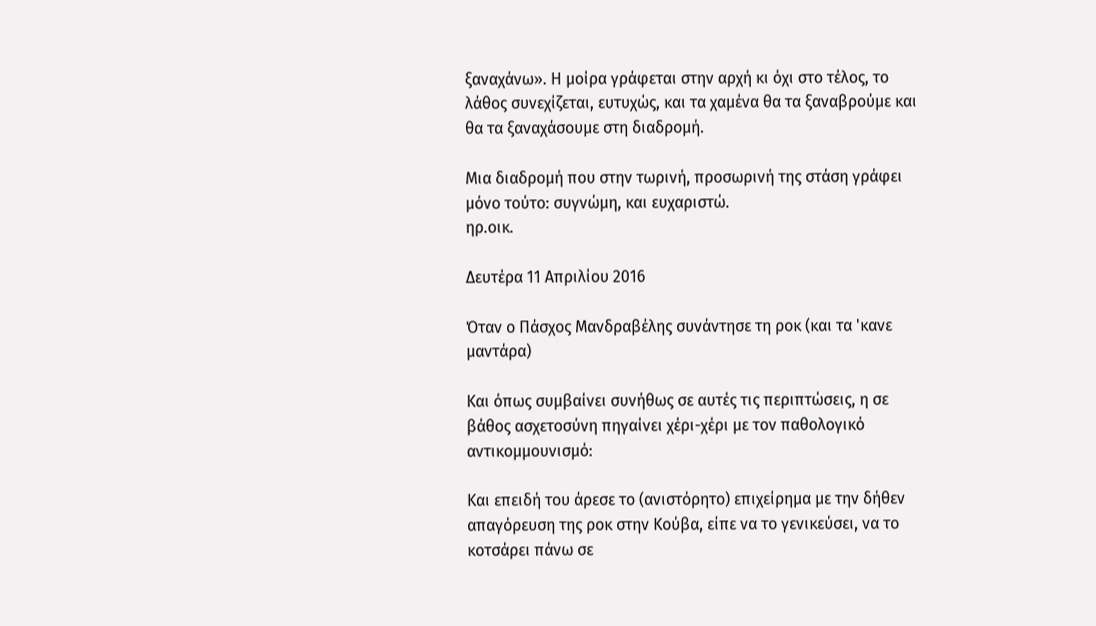ξαναχάνω». Η μοίρα γράφεται στην αρχή κι όχι στο τέλος, το λάθος συνεχίζεται, ευτυχώς, και τα χαμένα θα τα ξαναβρούμε και θα τα ξαναχάσουμε στη διαδρομή.

Μια διαδρομή που στην τωρινή, προσωρινή της στάση γράφει μόνο τούτο: συγνώμη, και ευχαριστώ.
ηρ.οικ.

Δευτέρα 11 Απριλίου 2016

Όταν ο Πάσχος Μανδραβέλης συνάντησε τη ροκ (και τα 'κανε μαντάρα)

Και όπως συμβαίνει συνήθως σε αυτές τις περιπτώσεις, η σε βάθος ασχετοσύνη πηγαίνει χέρι-χέρι με τον παθολογικό αντικομμουνισμό:

Και επειδή του άρεσε το (ανιστόρητο) επιχείρημα με την δήθεν απαγόρευση της ροκ στην Κούβα, είπε να το γενικεύσει, να το κοτσάρει πάνω σε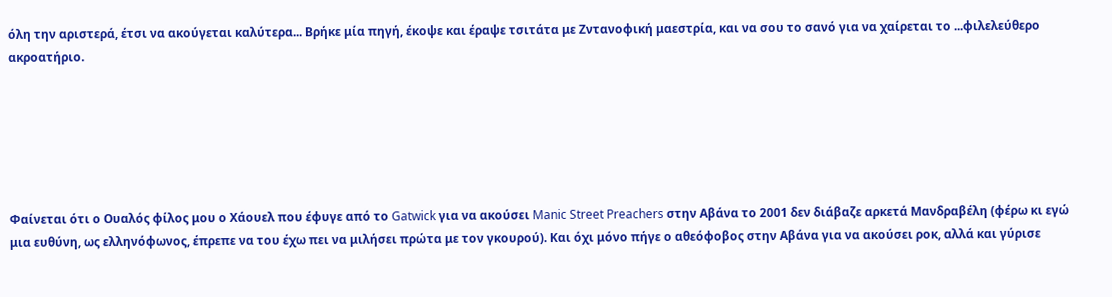όλη την αριστερά, έτσι να ακούγεται καλύτερα... Βρήκε μία πηγή, έκοψε και έραψε τσιτάτα με Ζντανοφική μαεστρία, και να σου το σανό για να χαίρεται το ...φιλελεύθερο ακροατήριο.






Φαίνεται ότι ο Ουαλός φίλος μου ο Χάουελ που έφυγε από το Gatwick για να ακούσει Manic Street Preachers στην Αβάνα το 2001 δεν διάβαζε αρκετά Μανδραβέλη (φέρω κι εγώ μια ευθύνη, ως ελληνόφωνος, έπρεπε να του έχω πει να μιλήσει πρώτα με τον γκουρού). Και όχι μόνο πήγε ο αθεόφοβος στην Αβάνα για να ακούσει ροκ, αλλά και γύρισε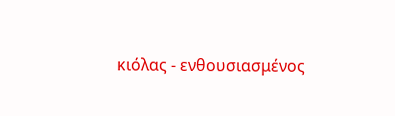κιόλας - ενθουσιασμένος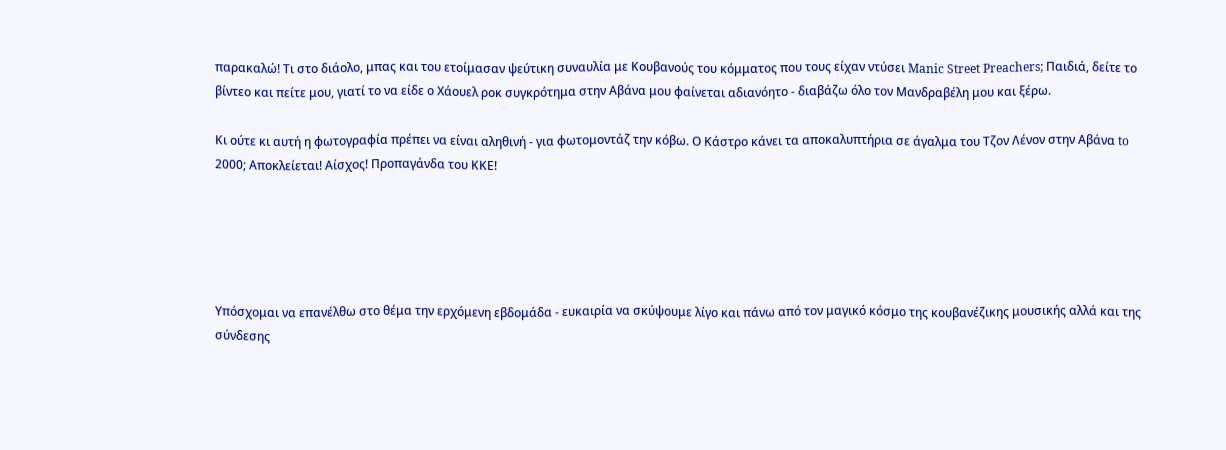παρακαλώ! Τι στο διάολο, μπας και του ετοίμασαν ψεύτικη συναυλία με Κουβανούς του κόμματος που τους είχαν ντύσει Manic Street Preachers; Παιδιά, δείτε το βίντεο και πείτε μου, γιατί το να είδε ο Χάουελ ροκ συγκρότημα στην Αβάνα μου φαίνεται αδιανόητο - διαβάζω όλο τον Μανδραβέλη μου και ξέρω.

Κι ούτε κι αυτή η φωτογραφία πρέπει να είναι αληθινή - για φωτομοντάζ την κόβω. Ο Κάστρο κάνει τα αποκαλυπτήρια σε άγαλμα του Τζον Λένον στην Αβάνα to 2000; Αποκλείεται! Αίσχος! Προπαγάνδα του ΚΚΕ!





Υπόσχομαι να επανέλθω στο θέμα την ερχόμενη εβδομάδα - ευκαιρία να σκύψουμε λίγο και πάνω από τον μαγικό κόσμο της κουβανέζικης μουσικής αλλά και της σύνδεσης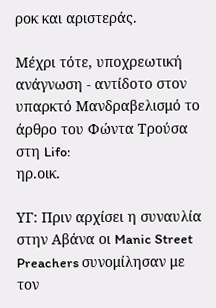ροκ και αριστεράς.

Μέχρι τότε, υποχρεωτική ανάγνωση - αντίδοτο στον υπαρκτό Μανδραβελισμό το άρθρο του Φώντα Τρούσα στη Lifo:
ηρ.οικ.

ΥΓ: Πριν αρχίσει η συναυλία στην Αβάνα οι Manic Street Preachers συνομίλησαν με τον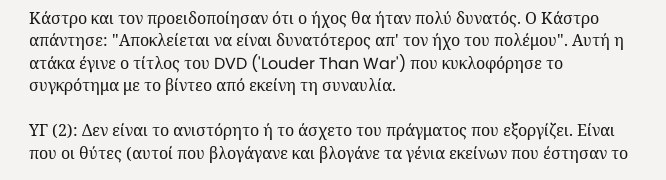Κάστρο και τον προειδοποίησαν ότι ο ήχος θα ήταν πολύ δυνατός. Ο Κάστρο απάντησε: "Αποκλείεται να είναι δυνατότερος απ' τον ήχο του πολέμου". Αυτή η ατάκα έγινε ο τίτλος του DVD ('Louder Than War') που κυκλοφόρησε το συγκρότημα με το βίντεο από εκείνη τη συναυλία.

ΥΓ (2): Δεν είναι το ανιστόρητο ή το άσχετο του πράγματος που εξοργίζει. Είναι που οι θύτες (αυτοί που βλογάγανε και βλογάνε τα γένια εκείνων που έστησαν το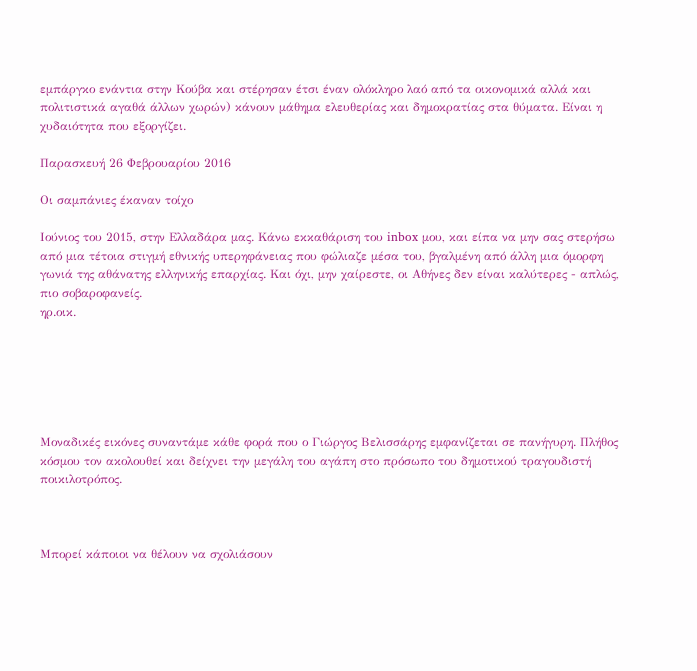εμπάργκο ενάντια στην Κούβα και στέρησαν έτσι έναν ολόκληρο λαό από τα οικονομικά αλλά και πολιτιστικά αγαθά άλλων χωρών) κάνουν μάθημα ελευθερίας και δημοκρατίας στα θύματα. Είναι η χυδαιότητα που εξοργίζει.

Παρασκευή 26 Φεβρουαρίου 2016

Οι σαμπάνιες έκαναν τοίχο

Ιούνιος του 2015, στην Ελλαδάρα μας. Κάνω εκκαθάριση του inbox μου, και είπα να μην σας στερήσω από μια τέτοια στιγμή εθνικής υπερηφάνειας που φώλιαζε μέσα του, βγαλμένη από άλλη μια όμορφη γωνιά της αθάνατης ελληνικής επαρχίας. Και όχι, μην χαίρεστε, οι Αθήνες δεν είναι καλύτερες - απλώς, πιο σοβαροφανείς.
ηρ.οικ.






Μοναδικές εικόνες συναντάμε κάθε φορά που ο Γιώργος Βελισσάρης εμφανίζεται σε πανήγυρη. Πλήθος κόσμου τον ακολουθεί και δείχνει την μεγάλη του αγάπη στο πρόσωπο του δημοτικού τραγουδιστή ποικιλοτρόπος.



Μπορεί κάποιοι να θέλουν να σχολιάσουν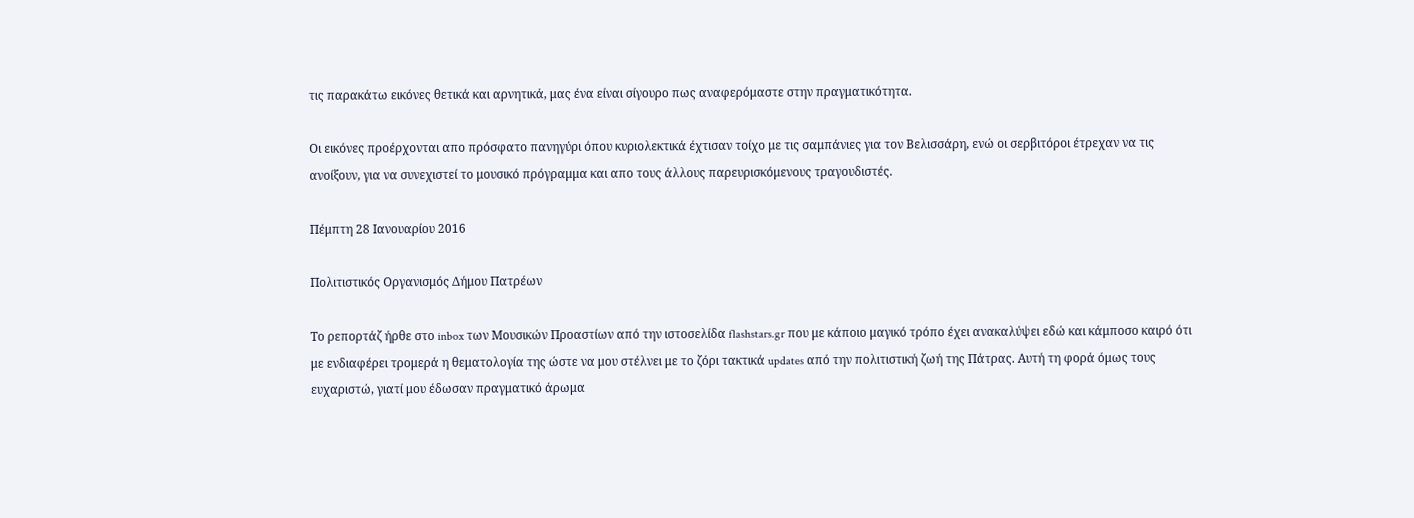τις παρακάτω εικόνες θετικά και αρνητικά, μας ένα είναι σίγουρο πως αναφερόμαστε στην πραγματικότητα.

Οι εικόνες προέρχονται απο πρόσφατο πανηγύρι όπου κυριολεκτικά έχτισαν τοίχο με τις σαμπάνιες για τον Βελισσάρη, ενώ οι σερβιτόροι έτρεχαν να τις ανοίξουν, για να συνεχιστεί το μουσικό πρόγραμμα και απο τους άλλους παρευρισκόμενους τραγουδιστές.

Πέμπτη 28 Ιανουαρίου 2016

Πολιτιστικός Οργανισμός Δήμου Πατρέων

Το ρεπορτάζ ήρθε στο inbox των Μουσικών Προαστίων από την ιστοσελίδα flashstars.gr που με κάποιο μαγικό τρόπο έχει ανακαλύψει εδώ και κάμποσο καιρό ότι με ενδιαφέρει τρομερά η θεματολογία της ώστε να μου στέλνει με το ζόρι τακτικά updates από την πολιτιστική ζωή της Πάτρας. Αυτή τη φορά όμως τους ευχαριστώ, γιατί μου έδωσαν πραγματικό άρωμα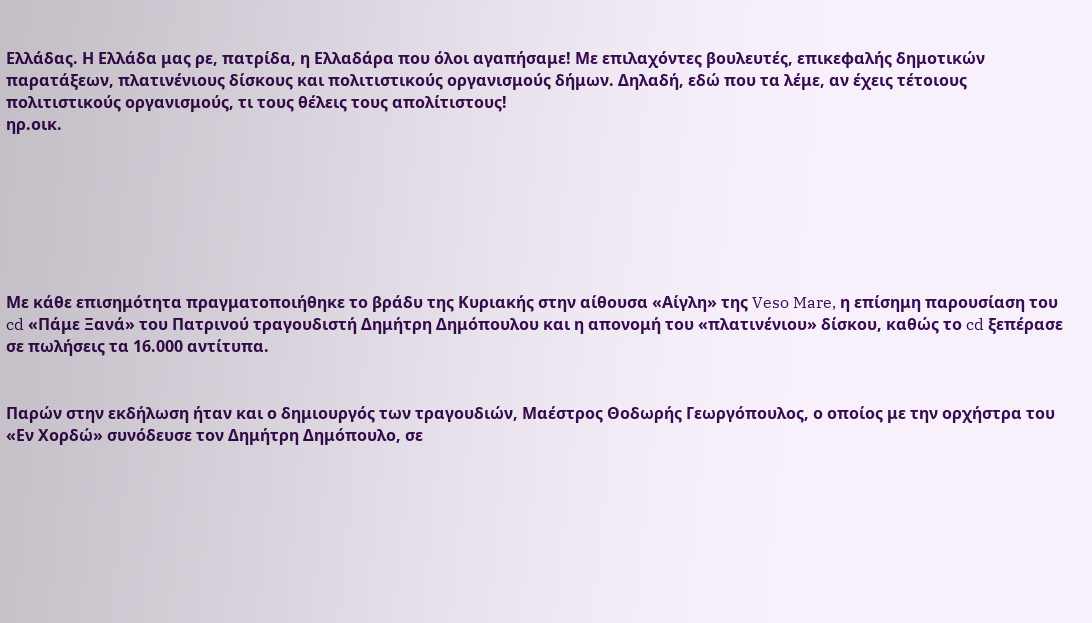Ελλάδας. Η Ελλάδα μας ρε, πατρίδα, η Ελλαδάρα που όλοι αγαπήσαμε! Με επιλαχόντες βουλευτές, επικεφαλής δημοτικών παρατάξεων, πλατινένιους δίσκους και πολιτιστικούς οργανισμούς δήμων. Δηλαδή, εδώ που τα λέμε, αν έχεις τέτοιους πολιτιστικούς οργανισμούς, τι τους θέλεις τους απολίτιστους!
ηρ.οικ.







Με κάθε επισημότητα πραγματοποιήθηκε το βράδυ της Κυριακής στην αίθουσα «Αίγλη» της Veso Mare, η επίσημη παρουσίαση του cd «Πάμε Ξανά» του Πατρινού τραγουδιστή Δημήτρη Δημόπουλου και η απονομή του «πλατινένιου» δίσκου, καθώς το cd ξεπέρασε σε πωλήσεις τα 16.000 αντίτυπα.


Παρών στην εκδήλωση ήταν και ο δημιουργός των τραγουδιών, Μαέστρος Θοδωρής Γεωργόπουλος, ο οποίος με την ορχήστρα του «Εν Χορδώ» συνόδευσε τον Δημήτρη Δημόπουλο, σε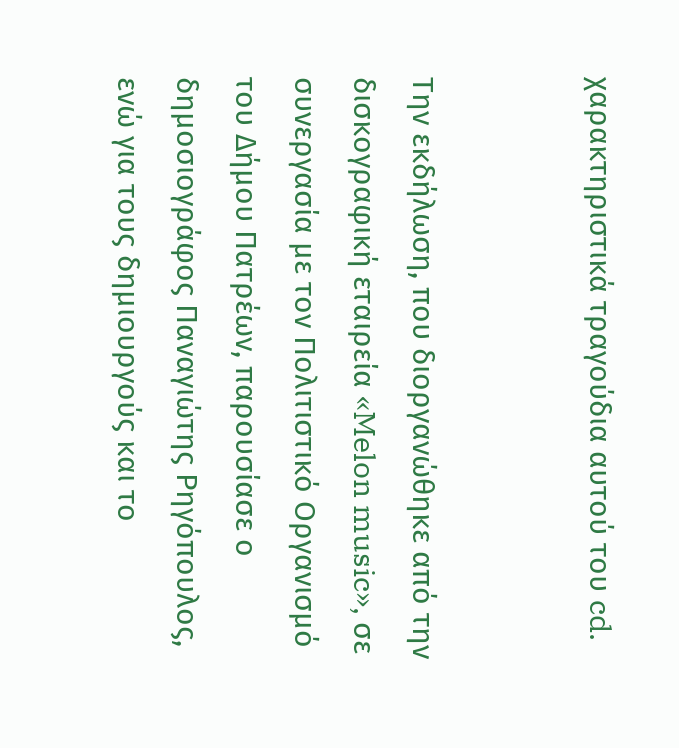χαρακτηριστικά τραγούδια αυτού του cd.


Την εκδήλωση, που διοργανώθηκε από την δισκογραφική εταιρεία «Melon music», σε συνεργασία με τον Πολιτιστικό Οργανισμό του Δήμου Πατρέων, παρουσίασε ο δημοσιογράφος Παναγιώτης Ρηγόπουλος, ενώ για τους δημιουργούς και το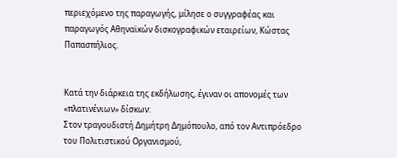περιεχόμενο της παραγωγής, μίλησε ο συγγραφέας και παραγωγός Αθηναϊκών δισκογραφικών εταιρείων, Κώστας Παπασπήλιος.


Κατά την διάρκεια της εκδήλωσης, έγιναν οι απονομές των «πλατινένιων» δίσκων:
Στον τραγουδιστή Δημήτρη Δημόπουλο, από τον Αντιπρόεδρο του Πολιτιστικού Οργανισμού,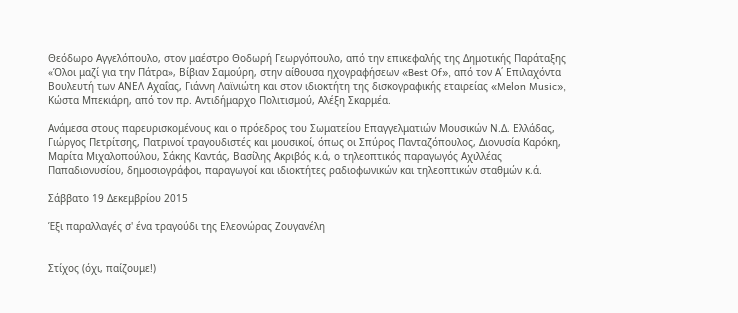Θεόδωρο Αγγελόπουλο, στον μαέστρο Θοδωρή Γεωργόπουλο, από την επικεφαλής της Δημοτικής Παράταξης «Όλοι μαζί για την Πάτρα», Βίβιαν Σαμούρη, στην αίθουσα ηχογραφήσεων «Best Of», από τον Α΄ Επιλαχόντα Βουλευτή των ΑΝΕΛ Αχαΐας, Γιάννη Λαϊνιώτη και στον ιδιοκτήτη της δισκογραφικής εταιρείας «Melon Music», Κώστα Μπεκιάρη, από τον πρ. Αντιδήμαρχο Πολιτισμού, Αλέξη Σκαρμέα.

Ανάμεσα στους παρευρισκομένους και ο πρόεδρος του Σωματείου Επαγγελματιών Μουσικών Ν.Δ. Ελλάδας, Γιώργος Πετρίτσης, Πατρινοί τραγουδιστές και μουσικοί, όπως οι Σπύρος Πανταζόπουλος, Διονυσία Καρόκη, Μαρίτα Μιχαλοπούλου, Σάκης Καντάς, Βασίλης Ακριβός κ.ά, ο τηλεοπτικός παραγωγός Αχιλλέας Παπαδιονυσίου, δημοσιογράφοι, παραγωγοί και ιδιοκτήτες ραδιοφωνικών και τηλεοπτικών σταθμών κ.ά.

Σάββατο 19 Δεκεμβρίου 2015

Έξι παραλλαγές σ' ένα τραγούδι της Ελεονώρας Ζουγανέλη


Στίχος (όχι, παίζουμε!)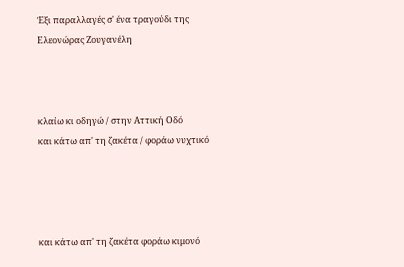Έξι παραλλαγές σ' ένα τραγούδι της Ελεονώρας Ζουγανέλη



κλαίω κι οδηγώ / στην Αττική Οδό
και κάτω απ' τη ζακέτα / φοράω νυχτικό




και κάτω απ' τη ζακέτα φοράω κιμονό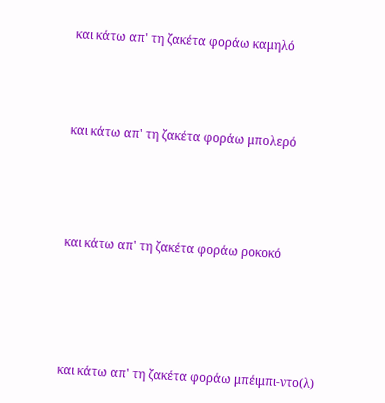και κάτω απ' τη ζακέτα φοράω καμηλό





και κάτω απ' τη ζακέτα φοράω μπολερό






και κάτω απ' τη ζακέτα φοράω ροκοκό







και κάτω απ' τη ζακέτα φοράω μπέιμπι-ντο(λ)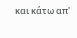και κάτω απ'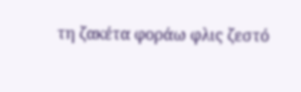τη ζακέτα φοράω φλις ζεστό